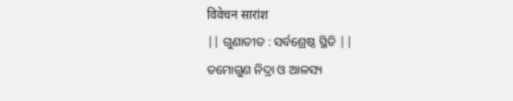विवेचन सारांश
|| ଗୁଣାତୀତ : ସର୍ବଶ୍ରେଷ୍ଠ ସ୍ଥିତି ||
ତମୋଗୁଣ ନିଦ୍ରା ଓ ଆଳସ୍ୟ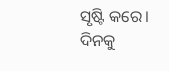ସୃଷ୍ଟି କରେ। ଦିନକୁ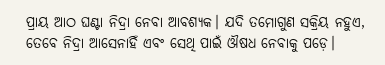ପ୍ରାୟ ଆଠ ଘଣ୍ଟା ନିଦ୍ରା ନେବା ଆବଶ୍ୟକ। ଯଦି ତମୋଗୁଣ ସକ୍ରିୟ ନହୁଏ, ତେବେ ନିଦ୍ରା ଆସେନାହିଁ ଏବଂ ସେଥି ପାଇଁ ଔଷଧ ନେବାକୁ ପଡ଼େ।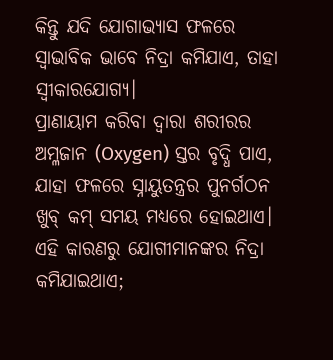କିନ୍ତୁ ଯଦି ଯୋଗାଭ୍ୟାସ ଫଳରେ ସ୍ୱାଭାବିକ ଭାବେ ନିଦ୍ରା କମିଯାଏ, ତାହା ସ୍ୱୀକାରଯୋଗ୍ୟ।
ପ୍ରାଣାୟାମ କରିବା ଦ୍ୱାରା ଶରୀରର ଅମ୍ଳଜାନ (Oxygen) ସ୍ତର ବୃଦ୍ଧି ପାଏ, ଯାହା ଫଳରେ ସ୍ନାୟୁତନ୍ତ୍ରର ପୁନର୍ଗଠନ ଖୁବ୍ କମ୍ ସମୟ ମଧ୍ୟରେ ହୋଇଥାଏ। ଏହି କାରଣରୁ ଯୋଗୀମାନଙ୍କର ନିଦ୍ରା କମିଯାଇଥାଏ;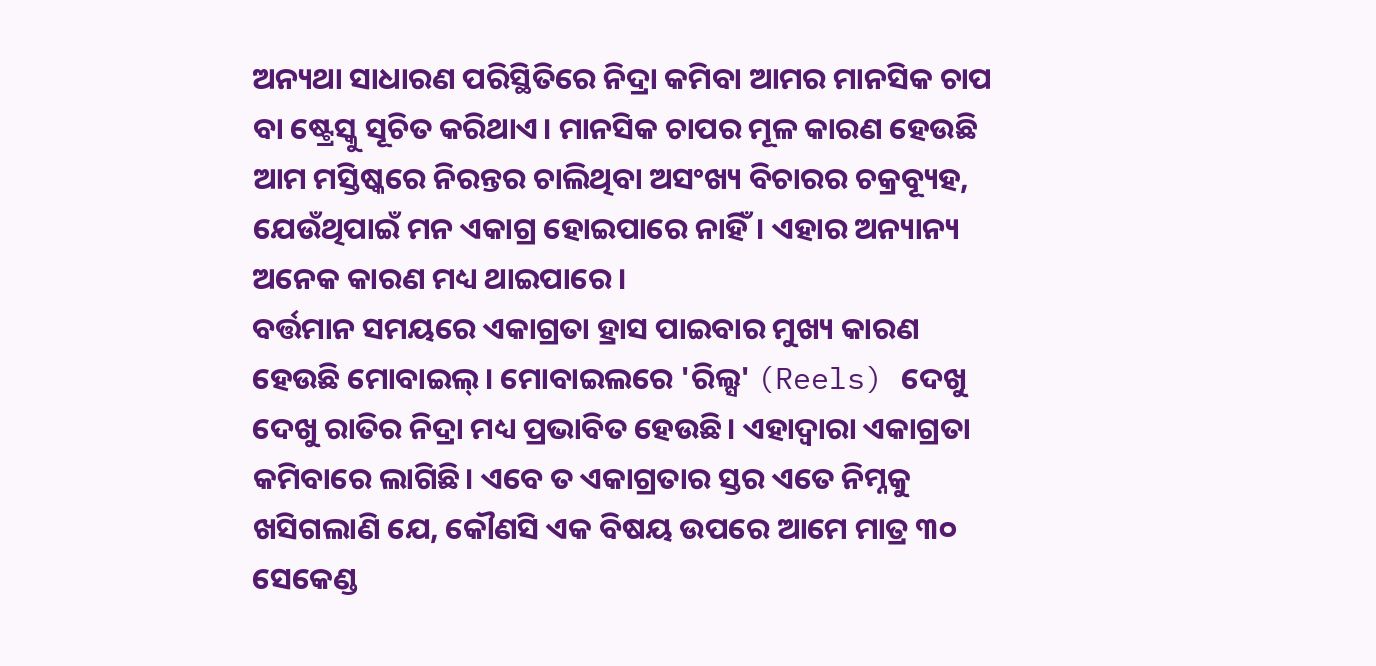ଅନ୍ୟଥା ସାଧାରଣ ପରିସ୍ଥିତିରେ ନିଦ୍ରା କମିବା ଆମର ମାନସିକ ଚାପ ବା ଷ୍ଟ୍ରେସ୍କୁ ସୂଚିତ କରିଥାଏ। ମାନସିକ ଚାପର ମୂଳ କାରଣ ହେଉଛି ଆମ ମସ୍ତିଷ୍କରେ ନିରନ୍ତର ଚାଲିଥିବା ଅସଂଖ୍ୟ ବିଚାରର ଚକ୍ରବ୍ୟୂହ, ଯେଉଁଥିପାଇଁ ମନ ଏକାଗ୍ର ହୋଇପାରେ ନାହିଁ। ଏହାର ଅନ୍ୟାନ୍ୟ ଅନେକ କାରଣ ମଧ୍ୟ ଥାଇପାରେ।
ବର୍ତ୍ତମାନ ସମୟରେ ଏକାଗ୍ରତା ହ୍ରାସ ପାଇବାର ମୁଖ୍ୟ କାରଣ ହେଉଛି ମୋବାଇଲ୍। ମୋବାଇଲରେ 'ରିଲ୍ସ' (Reels) ଦେଖୁ ଦେଖୁ ରାତିର ନିଦ୍ରା ମଧ୍ୟ ପ୍ରଭାବିତ ହେଉଛି। ଏହାଦ୍ୱାରା ଏକାଗ୍ରତା କମିବାରେ ଲାଗିଛି। ଏବେ ତ ଏକାଗ୍ରତାର ସ୍ତର ଏତେ ନିମ୍ନକୁ ଖସିଗଲାଣି ଯେ, କୌଣସି ଏକ ବିଷୟ ଉପରେ ଆମେ ମାତ୍ର ୩୦ ସେକେଣ୍ଡ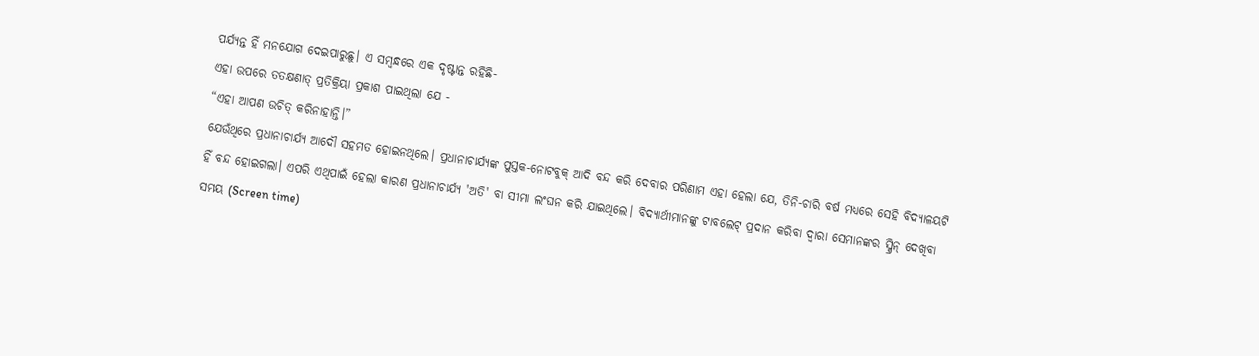ପର୍ଯ୍ୟନ୍ତ ହିଁ ମନଯୋଗ ଦେଇପାରୁଛୁ। ଏ ସମ୍ବନ୍ଧରେ ଏକ ଦୃଷ୍ଟାନ୍ତ ରହିଛି-
ଏହା ଉପରେ ତତକ୍ଷଣାତ୍ ପ୍ରତିକ୍ରିୟା ପ୍ରକାଶ ପାଇଥିଲା ଯେ -
“ଏହା ଆପଣ ଉଚିତ୍ କରିନାହାନ୍ତି।”
ଯେଉଁଥିରେ ପ୍ରଧାନାଚାର୍ଯ୍ୟ ଆଦୌ ସହମତ ହୋଇନଥିଲେ। ପ୍ରଧାନାଚାର୍ଯ୍ୟଙ୍କ ପୁସ୍ତକ-ନୋଟବୁକ୍ ଆଦି ବନ୍ଦ କରି ଦେବାର ପରିଣାମ ଏହା ହେଲା ଯେ, ତିନି-ଚାରି ବର୍ଷ ମଧ୍ୟରେ ସେହି ବିଦ୍ୟାଳୟଟି ହିଁ ବନ୍ଦ ହୋଇଗଲା। ଏପରି ଏଥିପାଇଁ ହେଲା କାରଣ ପ୍ରଧାନାଚାର୍ଯ୍ୟ 'ଅତି' ବା ସୀମା ଲଂଘନ କରି ଯାଇଥିଲେ। ବିଦ୍ୟାର୍ଥୀମାନଙ୍କୁ ଟାବଲେଟ୍ ପ୍ରଦାନ କରିବା ଦ୍ୱାରା ସେମାନଙ୍କର ସ୍କ୍ରିନ୍ ଦେଖିବା ସମୟ (Screen time)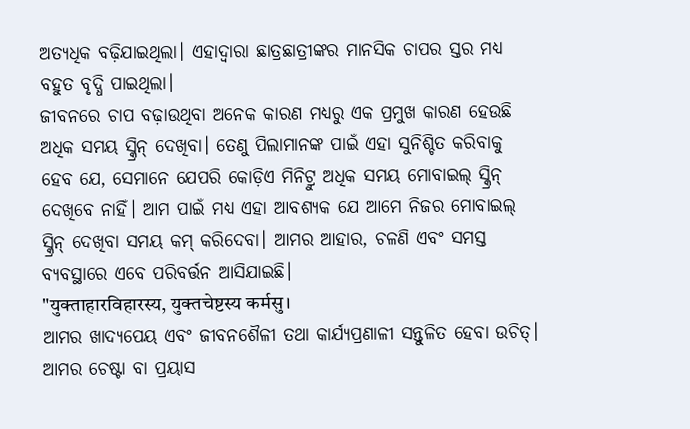ଅତ୍ୟଧିକ ବଢ଼ିଯାଇଥିଲା। ଏହାଦ୍ୱାରା ଛାତ୍ରଛାତ୍ରୀଙ୍କର ମାନସିକ ଚାପର ସ୍ତର ମଧ୍ୟ ବହୁତ ବୃଦ୍ଧି ପାଇଥିଲା।
ଜୀବନରେ ଚାପ ବଢ଼ାଉଥିବା ଅନେକ କାରଣ ମଧ୍ୟରୁ ଏକ ପ୍ରମୁଖ କାରଣ ହେଉଛି ଅଧିକ ସମୟ ସ୍କ୍ରିନ୍ ଦେଖିବା। ତେଣୁ ପିଲାମାନଙ୍କ ପାଇଁ ଏହା ସୁନିଶ୍ଚିତ କରିବାକୁ ହେବ ଯେ, ସେମାନେ ଯେପରି କୋଡ଼ିଏ ମିନିଟ୍ରୁ ଅଧିକ ସମୟ ମୋବାଇଲ୍ ସ୍କ୍ରିନ୍ ଦେଖିବେ ନାହିଁ। ଆମ ପାଇଁ ମଧ୍ୟ ଏହା ଆବଶ୍ୟକ ଯେ ଆମେ ନିଜର ମୋବାଇଲ୍ ସ୍କ୍ରିନ୍ ଦେଖିବା ସମୟ କମ୍ କରିଦେବା। ଆମର ଆହାର, ଚଳଣି ଏବଂ ସମସ୍ତ ବ୍ୟବସ୍ଥାରେ ଏବେ ପରିବର୍ତ୍ତନ ଆସିଯାଇଛି।
"युक्ताहारविहारस्य, युक्तचेष्टस्य कर्मसु।
ଆମର ଖାଦ୍ୟପେୟ ଏବଂ ଜୀବନଶୈଳୀ ତଥା କାର୍ଯ୍ୟପ୍ରଣାଳୀ ସନ୍ତୁଳିତ ହେବା ଉଚିତ୍। ଆମର ଚେଷ୍ଟା ବା ପ୍ରୟାସ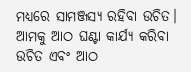ମଧ୍ୟରେ ସାମଞ୍ଜସ୍ଯ ରହିବା ଉଚିତ। ଆମକୁ ଆଠ ଘଣ୍ଟା କାର୍ଯ୍ୟ କରିବା ଉଚିତ ଏବଂ ଆଠ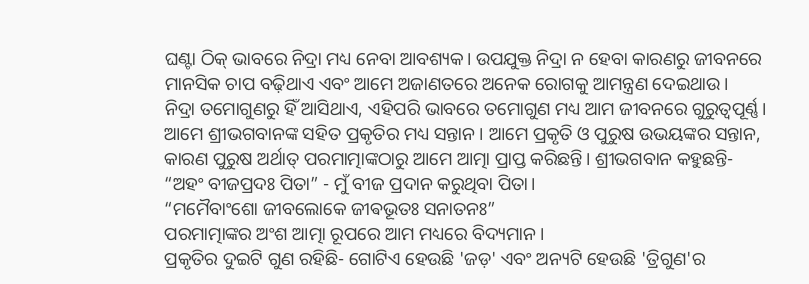ଘଣ୍ଟା ଠିକ୍ ଭାବରେ ନିଦ୍ରା ମଧ୍ୟ ନେବା ଆବଶ୍ୟକ। ଉପଯୁକ୍ତ ନିଦ୍ରା ନ ହେବା କାରଣରୁ ଜୀବନରେ ମାନସିକ ଚାପ ବଢ଼ିଥାଏ ଏବଂ ଆମେ ଅଜାଣତରେ ଅନେକ ରୋଗକୁ ଆମନ୍ତ୍ରଣ ଦେଇଥାଉ।
ନିଦ୍ରା ତମୋଗୁଣରୁ ହିଁ ଆସିଥାଏ, ଏହିପରି ଭାବରେ ତମୋଗୁଣ ମଧ୍ୟ ଆମ ଜୀବନରେ ଗୁରୁତ୍ୱପୂର୍ଣ୍ଣ। ଆମେ ଶ୍ରୀଭଗବାନଙ୍କ ସହିତ ପ୍ରକୃତିର ମଧ୍ୟ ସନ୍ତାନ। ଆମେ ପ୍ରକୃତି ଓ ପୁରୁଷ ଉଭୟଙ୍କର ସନ୍ତାନ, କାରଣ ପୁରୁଷ ଅର୍ଥାତ୍ ପରମାତ୍ମାଙ୍କଠାରୁ ଆମେ ଆତ୍ମା ପ୍ରାପ୍ତ କରିଛନ୍ତି। ଶ୍ରୀଭଗବାନ କହୁଛନ୍ତି- “ଅହଂ ବୀଜପ୍ରଦଃ ପିତା” - ମୁଁ ବୀଜ ପ୍ରଦାନ କରୁଥିବା ପିତା।
“ମମୈବାଂଶୋ ଜୀବଲୋକେ ଜୀଵଭୂତଃ ସନାତନଃ”
ପରମାତ୍ମାଙ୍କର ଅଂଶ ଆତ୍ମା ରୂପରେ ଆମ ମଧ୍ୟରେ ବିଦ୍ୟମାନ।
ପ୍ରକୃତିର ଦୁଇଟି ଗୁଣ ରହିଛି- ଗୋଟିଏ ହେଉଛି 'ଜଡ଼' ଏବଂ ଅନ୍ୟଟି ହେଉଛି 'ତ୍ରିଗୁଣ'ର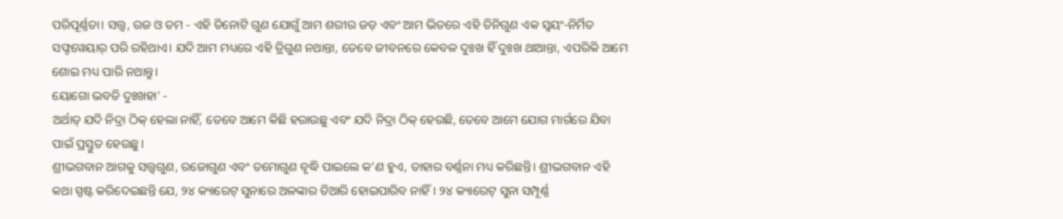ପରିପୂର୍ଣ୍ଣତା। ସତ୍ତ୍ଵ, ରଜ ଓ ତମ - ଏହି ତିନୋଟି ଗୁଣ ଯୋଗୁଁ ଆମ ଶରୀର ଜଡ଼ ଏବଂ ଆମ ଭିତରେ ଏହି ତିନିଗୁଣ ଏକ ସ୍ୱୟଂ-ନିର୍ମିତ ସଫ୍ଟୱେୟାର୍ ପରି ରହିଥାଏ। ଯଦି ଆମ ମଧ୍ୟରେ ଏହି ତ୍ରିଗୁଣ ନଥାନ୍ତା, ତେବେ ଜୀବନରେ କେବଳ ଦୁଃଖ ହିଁ ଦୁଃଖ ଥାଆନ୍ତା, ଏପରିକି ଆମେ ଶୋଇ ମଧ୍ୟ ପାରି ନଥାନ୍ତୁ।
ୟୋଗୋ ଭବତି ଦୁଃଖହା' -
ଅର୍ଥାତ୍ ଯଦି ନିଦ୍ରା ଠିକ୍ ହେଲା ନାହିଁ, ତେବେ ଆମେ କିଛି ହରାଉଛୁ ଏବଂ ଯଦି ନିଦ୍ରା ଠିକ୍ ହେଉଛି, ତେବେ ଆମେ ଯୋଗ ମାର୍ଗରେ ଯିବା ପାଇଁ ପ୍ରସ୍ତୁତ ହେଉଛୁ।
ଶ୍ରୀଭଗବାନ ଆଗକୁ ସତ୍ତ୍ୱଗୁଣ, ରଜୋଗୁଣ ଏବଂ ତମୋଗୁଣ ବୃଦ୍ଧି ପାଇଲେ କ’ଣ ହୁଏ, ତାହାର ବର୍ଣ୍ଣନା ମଧ୍ୟ କରିଛନ୍ତି। ଶ୍ରୀଭଗବାନ ଏହି କଥା ସ୍ପଷ୍ଟ କରିଦେଇଛନ୍ତି ଯେ, ୨୪ କ୍ୟାରେଟ୍ ସୁନାରେ ଅଳଙ୍କାର ତିଆରି ହୋଇପାରିବ ନାହିଁ। ୨୪ କ୍ୟାରେଟ୍ ସୁନା ସମ୍ପୂର୍ଣ୍ଣ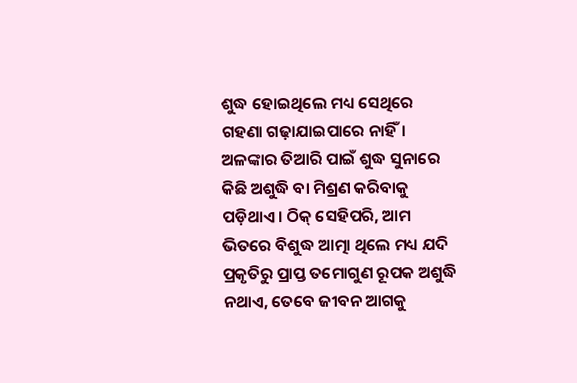ଶୁଦ୍ଧ ହୋଇଥିଲେ ମଧ୍ୟ ସେଥିରେ ଗହଣା ଗଢ଼ାଯାଇପାରେ ନାହିଁ। ଅଳଙ୍କାର ତିଆରି ପାଇଁ ଶୁଦ୍ଧ ସୁନାରେ କିଛି ଅଶୁଦ୍ଧି ବା ମିଶ୍ରଣ କରିବାକୁ ପଡ଼ିଥାଏ। ଠିକ୍ ସେହିପରି, ଆମ ଭିତରେ ବିଶୁଦ୍ଧ ଆତ୍ମା ଥିଲେ ମଧ୍ୟ ଯଦି ପ୍ରକୃତିରୁ ପ୍ରାପ୍ତ ତମୋଗୁଣ ରୂପକ ଅଶୁଦ୍ଧି ନଥାଏ, ତେବେ ଜୀବନ ଆଗକୁ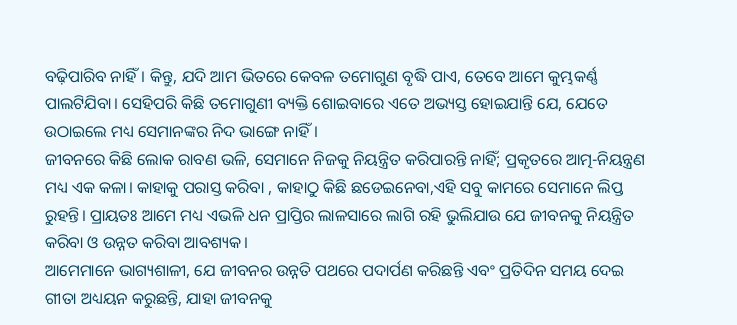ବଢ଼ିପାରିବ ନାହିଁ। କିନ୍ତୁ, ଯଦି ଆମ ଭିତରେ କେବଳ ତମୋଗୁଣ ବୃଦ୍ଧି ପାଏ, ତେବେ ଆମେ କୁମ୍ଭକର୍ଣ୍ଣ ପାଲଟିଯିବା। ସେହିପରି କିଛି ତମୋଗୁଣୀ ବ୍ୟକ୍ତି ଶୋଇବାରେ ଏତେ ଅଭ୍ୟସ୍ତ ହୋଇଯାନ୍ତି ଯେ, ଯେତେ ଉଠାଇଲେ ମଧ୍ୟ ସେମାନଙ୍କର ନିଦ ଭାଙ୍ଗେ ନାହିଁ।
ଜୀବନରେ କିଛି ଲୋକ ରାବଣ ଭଳି, ସେମାନେ ନିଜକୁ ନିୟନ୍ତ୍ରିତ କରିପାରନ୍ତି ନାହିଁ; ପ୍ରକୃତରେ ଆତ୍ମ-ନିୟନ୍ତ୍ରଣ ମଧ୍ୟ ଏକ କଳା। କାହାକୁ ପରାସ୍ତ କରିବା , କାହାଠୁ କିଛି ଛଡେଇନେବା,ଏହି ସବୁ କାମରେ ସେମାନେ ଲିପ୍ତ ରୁହନ୍ତି। ପ୍ରାୟତଃ ଆମେ ମଧ୍ୟ ଏଭଳି ଧନ ପ୍ରାପ୍ତିର ଲାଳସାରେ ଲାଗି ରହି ଭୁଲିଯାଉ ଯେ ଜୀବନକୁ ନିୟନ୍ତ୍ରିତ କରିବା ଓ ଉନ୍ନତ କରିବା ଆବଶ୍ୟକ।
ଆମେମାନେ ଭାଗ୍ୟଶାଳୀ, ଯେ ଜୀବନର ଉନ୍ନତି ପଥରେ ପଦାର୍ପଣ କରିଛନ୍ତି ଏବଂ ପ୍ରତିଦିନ ସମୟ ଦେଇ ଗୀତା ଅଧ୍ୟୟନ କରୁଛନ୍ତି, ଯାହା ଜୀବନକୁ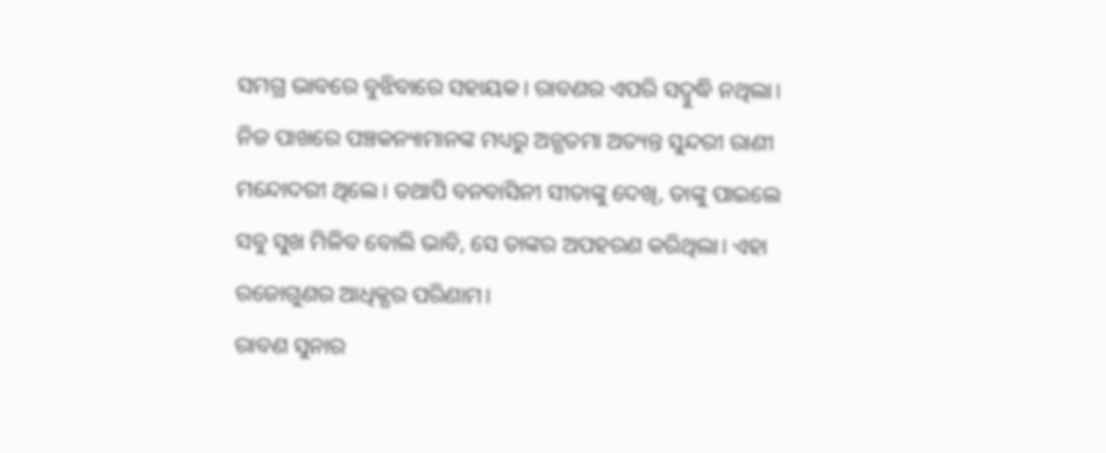ସମଗ୍ର ଭାବରେ ବୁଝିବାରେ ସହାୟକ। ରାବଣର ଏପରି ସଦ୍ବୁଦ୍ଧି ନଥିଲା। ନିଜ ପାଖରେ ପଞ୍ଚକନ୍ୟାମାନଙ୍କ ମଧ୍ୟରୁ ଅନ୍ଯତମା ଅତ୍ୟନ୍ତ ସୁନ୍ଦରୀ ରାଣୀ ମନ୍ଦୋଦରୀ ଥିଲେ। ତଥାପି ବନବାସିନୀ ସୀତାଙ୍କୁ ଦେଖି, ତାଙ୍କୁ ପାଇଲେ ସବୁ ସୁଖ ମିଳିବ ବୋଲି ଭାବି, ସେ ତାଙ୍କର ଅପହରଣ କରିଥିଲା। ଏହା ରଜୋଗୁଣର ଆଧିକ୍ଯର ପରିଣାମ।
ରାବଣ ସୁନାର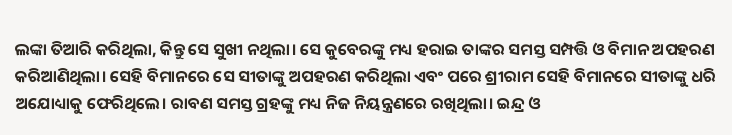ଲଙ୍କା ତିଆରି କରିଥିଲା, କିନ୍ତୁ ସେ ସୁଖୀ ନଥିଲା। ସେ କୁବେରଙ୍କୁ ମଧ୍ୟ ହରାଇ ତାଙ୍କର ସମସ୍ତ ସମ୍ପତ୍ତି ଓ ବିମାନ ଅପହରଣ କରିଆଣିଥିଲା। ସେହି ବିମାନରେ ସେ ସୀତାଙ୍କୁ ଅପହରଣ କରିଥିଲା ଏବଂ ପରେ ଶ୍ରୀରାମ ସେହି ବିମାନରେ ସୀତାଙ୍କୁ ଧରି ଅଯୋଧ୍ୟାକୁ ଫେରିଥିଲେ। ରାବଣ ସମସ୍ତ ଗ୍ରହଙ୍କୁ ମଧ୍ୟ ନିଜ ନିୟନ୍ତ୍ରଣରେ ରଖିଥିଲା। ଇନ୍ଦ୍ର ଓ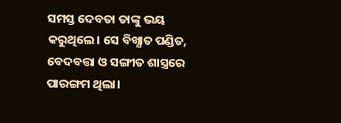ସମସ୍ତ ଦେବତା ତାଙ୍କୁ ଭୟ କରୁଥିଲେ। ସେ ବିଖ୍ଯାତ ପଣ୍ଡିତ, ବେଦବତ୍ତା ଓ ସଙ୍ଗୀତ ଶାସ୍ତ୍ରରେ ପାରଙ୍ଗମ ଥିଲା।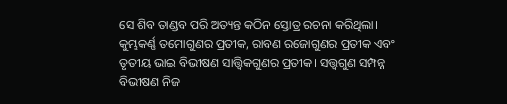ସେ ଶିବ ତାଣ୍ଡବ ପରି ଅତ୍ୟନ୍ତ କଠିନ ସ୍ତୋତ୍ର ରଚନା କରିଥିଲା।
କୁମ୍ଭକର୍ଣ୍ଣ ତମୋଗୁଣର ପ୍ରତୀକ, ରାବଣ ରଜୋଗୁଣର ପ୍ରତୀକ ଏବଂ ତୃତୀୟ ଭାଇ ବିଭୀଷଣ ସାତ୍ତ୍ୱିକଗୁଣର ପ୍ରତୀକ। ସତ୍ତ୍ୱଗୁଣ ସମ୍ପନ୍ନ ବିଭୀଷଣ ନିଜ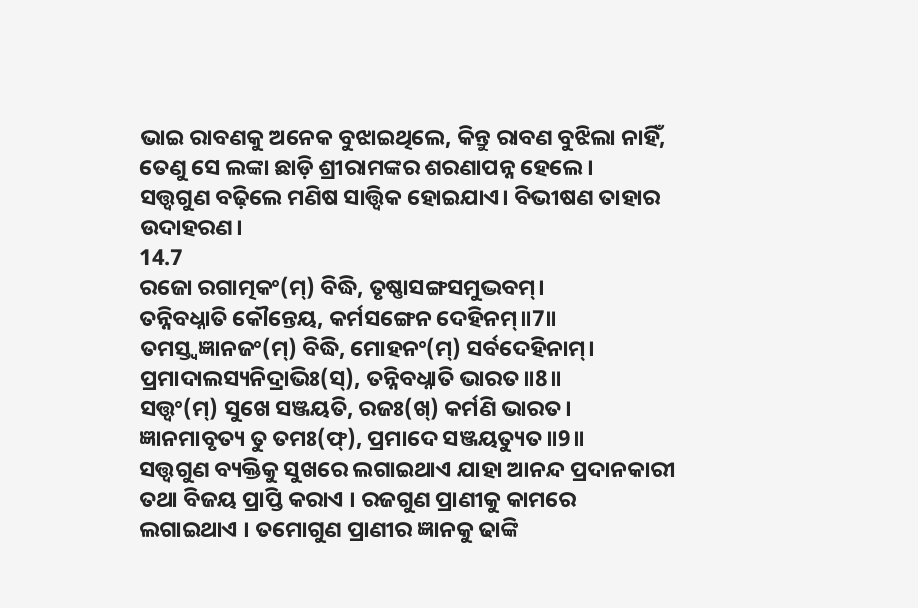ଭାଇ ରାବଣକୁ ଅନେକ ବୁଝାଇଥିଲେ, କିନ୍ତୁ ରାବଣ ବୁଝିଲା ନାହିଁ, ତେଣୁ ସେ ଲଙ୍କା ଛାଡ଼ି ଶ୍ରୀରାମଙ୍କର ଶରଣାପନ୍ନ ହେଲେ।
ସତ୍ତ୍ୱଗୁଣ ବଢ଼ିଲେ ମଣିଷ ସାତ୍ତ୍ୱିକ ହୋଇଯାଏ। ବିଭୀଷଣ ତାହାର ଉଦାହରଣ।
14.7
ରଜୋ ରଗାତ୍ମକଂ(ମ୍) ବିଦ୍ଧି, ତୃଷ୍ଣାସଙ୍ଗସମୁଦ୍ଭବମ୍।
ତନ୍ନିବଧ୍ନାତି କୌନ୍ତେୟ, କର୍ମସଙ୍ଗେନ ଦେହିନମ୍॥7॥
ତମସ୍ତ୍ୱଜ୍ଞାନଜଂ(ମ୍) ବିଦ୍ଧି, ମୋହନଂ(ମ୍) ସର୍ବଦେହିନାମ୍।
ପ୍ରମାଦାଲସ୍ୟନିଦ୍ରାଭିଃ(ସ୍), ତନ୍ନିବଧ୍ନାତି ଭାରତ॥8॥
ସତ୍ତ୍ୱଂ(ମ୍) ସୁଖେ ସଞ୍ଜୟତି, ରଜଃ(ଖ୍) କର୍ମଣି ଭାରତ।
ଜ୍ଞାନମାବୃତ୍ୟ ତୁ ତମଃ(ଫ୍), ପ୍ରମାଦେ ସଞ୍ଜୟତ୍ୟୁତ॥9॥
ସତ୍ତ୍ୱଗୁଣ ବ୍ୟକ୍ତିକୁ ସୁଖରେ ଲଗାଇଥାଏ ଯାହା ଆନନ୍ଦ ପ୍ରଦାନକାରୀ ତଥା ବିଜୟ ପ୍ରାପ୍ତି କରାଏ । ରଜଗୁଣ ପ୍ରାଣୀକୁ କାମରେ ଲଗାଇଥାଏ । ତମୋଗୁଣ ପ୍ରାଣୀର ଜ୍ଞାନକୁ ଢାଙ୍କି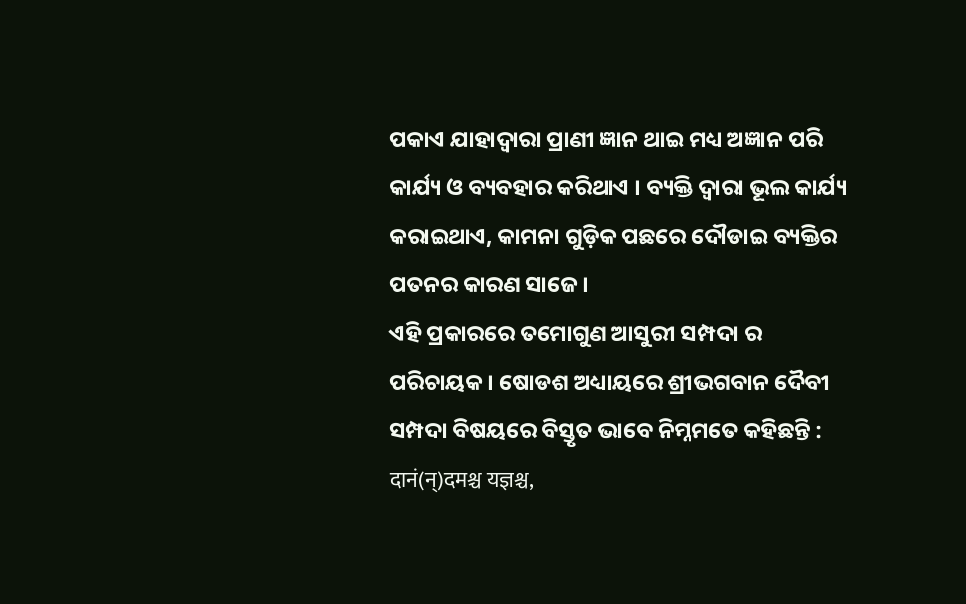ପକାଏ ଯାହାଦ୍ୱାରା ପ୍ରାଣୀ ଜ୍ଞାନ ଥାଇ ମଧ୍ୟ ଅଜ୍ଞାନ ପରି କାର୍ଯ୍ୟ ଓ ବ୍ୟବହାର କରିଥାଏ । ବ୍ୟକ୍ତି ଦ୍ୱାରା ଭୂଲ କାର୍ଯ୍ୟ କରାଇଥାଏ, କାମନା ଗୁଡ଼ିକ ପଛରେ ଦୌଡାଇ ବ୍ୟକ୍ତିର ପତନର କାରଣ ସାଜେ ।
ଏହି ପ୍ରକାରରେ ତମୋଗୁଣ ଆସୁରୀ ସମ୍ପଦା ର ପରିଚାୟକ । ଷୋଡଶ ଅଧ୍ୟାୟରେ ଶ୍ରୀଭଗବାନ ଦୈବୀ ସମ୍ପଦା ବିଷୟରେ ବିସ୍ତୃତ ଭାବେ ନିମ୍ନମତେ କହିଛନ୍ତି :
दानं(न्)दमश्च यज्ञश्च,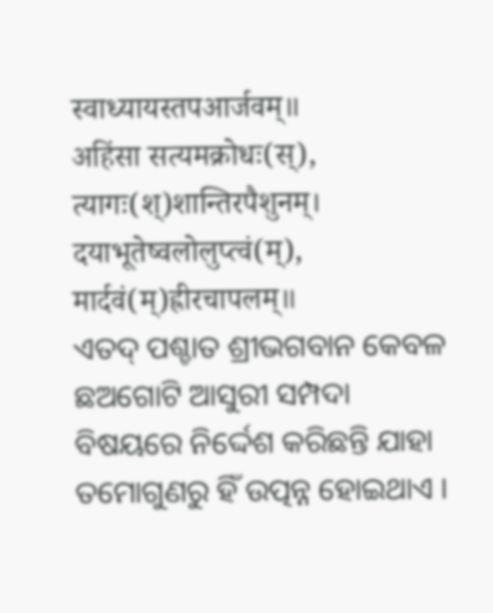स्वाध्यायस्तपआर्जवम्॥
अहिंसा सत्यमक्रोधः(स्), त्यागः(श्)शान्तिरपैशुनम्।
दयाभूतेष्वलोलुप्त्वं(म्), मार्दवं(म्)ह्रीरचापलम्॥
ଏତଦ୍ ପଶ୍ଚାତ ଶ୍ରୀଭଗବାନ କେବଳ ଛଅଗୋଟି ଆସୁରୀ ସମ୍ପଦା ବିଷୟରେ ନିର୍ଦ୍ଦେଶ କରିଛନ୍ତି ଯାହା ତମୋଗୁଣରୁ ହିଁ ଉତ୍ପନ୍ନ ହୋଇଥାଏ ।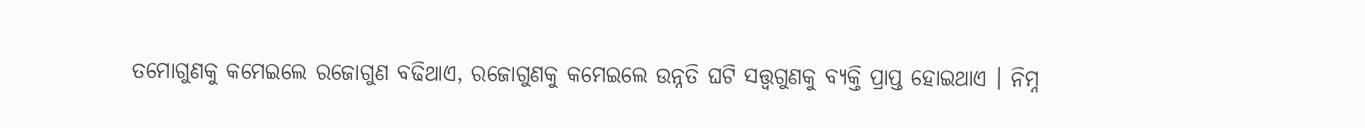ତମୋଗୁଣକୁ କମେଇଲେ ରଜୋଗୁଣ ବଢିଥାଏ, ରଜୋଗୁଣକୁ କମେଇଲେ ଉନ୍ନତି ଘଟି ସତ୍ତ୍ୱଗୁଣକୁ ବ୍ୟକ୍ତି ପ୍ରାପ୍ତ ହୋଇଥାଏ । ନିମ୍ନ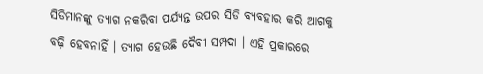ସିଡିମାନଙ୍କୁ ତ୍ୟାଗ ନକରିବା ପର୍ଯ୍ୟନ୍ତ ଉପର ସିଡି ବ୍ୟବହାର କରି ଆଗକୁ ବଢ଼ି ହେବନାହିଁ । ତ୍ୟାଗ ହେଉଛି ଦୈବୀ ସମ୍ପଦା । ଏହି ପ୍ରକାରରେ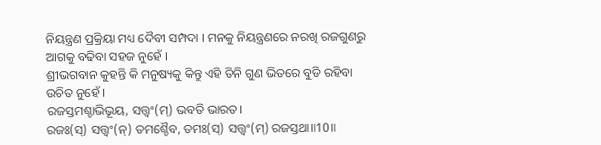ନିୟନ୍ତ୍ରଣ ପ୍ରକ୍ରିୟା ମଧ୍ୟ ଦୈବୀ ସମ୍ପଦା । ମନକୁ ନିୟନ୍ତ୍ରଣରେ ନରଖି ରଜଗୁଣରୁ ଆଗକୁ ବଢିବା ସହଜ ନୁହେଁ ।
ଶ୍ରୀଭଗବାନ କୁହନ୍ତି କି ମନୁଷ୍ୟକୁ କିନ୍ତୁ ଏହି ତିନି ଗୁଣ ଭିତରେ ବୁଡି ରହିବା ଉଚିତ ନୁହେଁ ।
ରଜସ୍ତମଶ୍ଚାଭିଭୂୟ, ସତ୍ତ୍ୱଂ(ମ୍) ଭବତି ଭାରତ।
ରଜଃ(ସ୍) ସତ୍ତ୍ୱଂ(ନ୍) ତମଶ୍ଚୈବ, ତମଃ(ସ୍) ସତ୍ତ୍ୱଂ(ମ୍) ରଜସ୍ତଥା॥10॥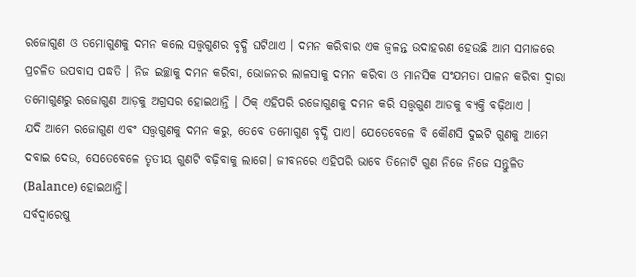ରଜୋଗୁଣ ଓ ତମୋଗୁଣକୁ ଦମନ କଲେ ସତ୍ତ୍ୱଗୁଣର ବୃଦ୍ଧି ଘଟିଥାଏ । ଦମନ କରିବାର ଏକ ଜ୍ୱଳନ୍ତ ଉଦାହରଣ ହେଉଛି ଆମ ସମାଜରେ ପ୍ରଚଳିତ ଉପବାସ ପଦ୍ଧତି । ନିଜ ଇଚ୍ଛାକୁ ଦମନ କରିବା, ଭୋଜନର ଲାଳସାକୁ ଦମନ କରିବା ଓ ମାନସିକ ସଂଯମତା ପାଳନ କରିବା ଦ୍ୱାରା ତମୋଗୁଣରୁ ରଜୋଗୁଣ ଆଡ଼କୁ ଅଗ୍ରସର ହୋଇଥାନ୍ତି । ଠିକ୍ ଏହିପରି ରଜୋଗୁଣକୁ ଦମନ କରି ସତ୍ତ୍ୱଗୁଣ ଆଡକୁ ବ୍ୟକ୍ତି ବଢ଼ିଥାଏ ।
ଯଦି ଆମେ ରଜୋଗୁଣ ଏବଂ ସତ୍ତ୍ୱଗୁଣକୁ ଦମନ କରୁ, ତେବେ ତମୋଗୁଣ ବୃଦ୍ଧି ପାଏ। ଯେତେବେଳେ ବି କୌଣସି ଦୁଇଟି ଗୁଣକୁ ଆମେ ଦବାଇ ଦେଉ, ସେତେବେଳେ ତୃତୀୟ ଗୁଣଟି ବଢ଼ିବାକୁ ଲାଗେ। ଜୀବନରେ ଏହିପରି ଭାବେ ତିନୋଟି ଗୁଣ ନିଜେ ନିଜେ ସନ୍ତୁଳିତ (Balance) ହୋଇଥାନ୍ତି।
ସର୍ବଦ୍ୱାରେଷୁ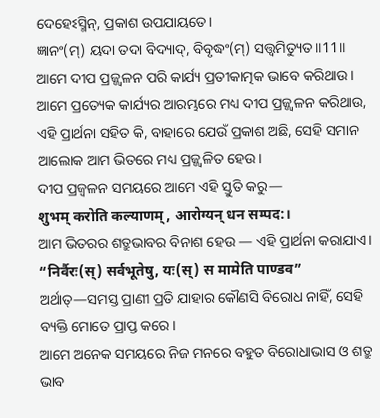ଦେହେଽସ୍ମିନ୍, ପ୍ରକାଶ ଉପଯାୟତେ।
ଜ୍ଞାନଂ(ମ୍) ୟଦା ତଦା ବିଦ୍ୟାଦ୍, ବିବୃଦ୍ଧଂ(ମ୍) ସତ୍ତ୍ୱମିତ୍ୟୁତ॥11॥
ଆମେ ଦୀପ ପ୍ରଜ୍ଜ୍ୱଳନ ପରି କାର୍ଯ୍ୟ ପ୍ରତୀକାତ୍ମକ ଭାବେ କରିଥାଉ। ଆମେ ପ୍ରତ୍ୟେକ କାର୍ଯ୍ୟର ଆରମ୍ଭରେ ମଧ୍ୟ ଦୀପ ପ୍ରଜ୍ଜ୍ୱଳନ କରିଥାଉ, ଏହି ପ୍ରାର୍ଥନା ସହିତ କି, ବାହାରେ ଯେଉଁ ପ୍ରକାଶ ଅଛି, ସେହି ସମାନ ଆଲୋକ ଆମ ଭିତରେ ମଧ୍ୟ ପ୍ରଜ୍ଜ୍ୱଳିତ ହେଉ।
ଦୀପ ପ୍ରଜ୍ୱଳନ ସମୟରେ ଆମେ ଏହି ସ୍ତୁତି କରୁ—
शुभम् करोति कल्याणम्, आरोग्यन् धन सम्पद:।
ଆମ ଭିତରର ଶତ୍ରୁଭାବର ବିନାଶ ହେଉ — ଏହି ପ୍ରାର୍ଥନା କରାଯାଏ।
“निर्वैरः(स्) सर्वभूतेषु, यः(स्) स मामेति पाण्डव”
ଅର୍ଥାତ୍—ସମସ୍ତ ପ୍ରାଣୀ ପ୍ରତି ଯାହାର କୌଣସି ବିରୋଧ ନାହିଁ, ସେହି ବ୍ୟକ୍ତି ମୋତେ ପ୍ରାପ୍ତ କରେ।
ଆମେ ଅନେକ ସମୟରେ ନିଜ ମନରେ ବହୁତ ବିରୋଧାଭାସ ଓ ଶତ୍ରୁ ଭାବ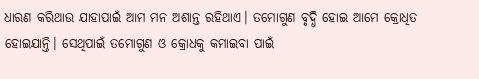ଧାରଣ କରିଥାଉ ଯାହାପାଇଁ ଆମ ମନ ଅଶାନ୍ତ ରହିଥାଏ। ତମୋଗୁଣ ବୃଦ୍ଧି ହୋଇ ଆମେ କ୍ରୋଧିତ ହୋଇଯାନ୍ତି। ସେଥିପାଇଁ ତମୋଗୁଣ ଓ କ୍ରୋଧକୁ କମାଇବା ପାଇଁ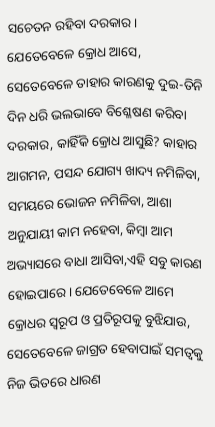ସଚେତନ ରହିବା ଦରକାର। ଯେତେବେଳେ କ୍ରୋଧ ଆସେ, ସେତେବେଳେ ତାହାର କାରଣକୁ ଦୁଇ-ତିନି ଦିନ ଧରି ଭଲଭାବେ ବିଶ୍ଳେଷଣ କରିବା ଦରକାର, କାହିଁକି କ୍ରୋଧ ଆସୁଛି? କାହାର ଆଗମନ, ପସନ୍ଦ ଯୋଗ୍ୟ ଖାଦ୍ୟ ନମିଳିବା, ସମୟରେ ଭୋଜନ ନମିଳିବା, ଆଶା ଅନୁଯାୟୀ କାମ ନହେବା, କିମ୍ବା ଆମ ଅଭ୍ୟାସରେ ବାଧା ଆସିବା,ଏହି ସବୁ କାରଣ ହୋଇପାରେ। ଯେତେବେଳେ ଆମେ କ୍ରୋଧର ସ୍ୱରୂପ ଓ ପ୍ରତିରୂପକୁ ବୁଝିଯାଉ, ସେତେବେଳେ ଜାଗ୍ରତ ହେବାପାଇଁ ସମତ୍ୱକୁ ନିଜ ଭିତରେ ଧାରଣ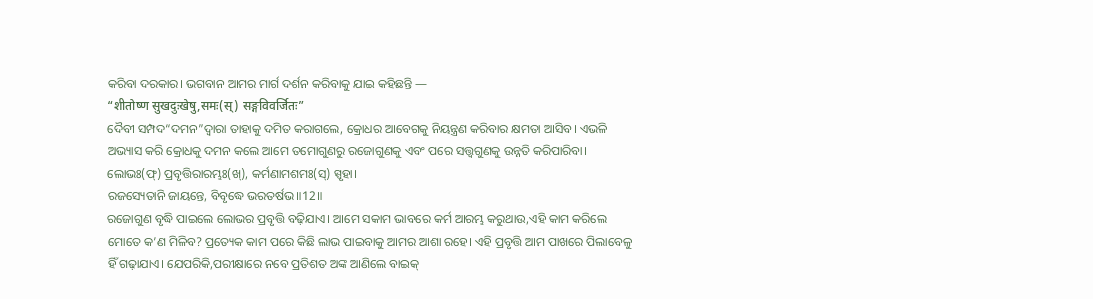କରିବା ଦରକାର। ଭଗବାନ ଆମର ମାର୍ଗ ଦର୍ଶନ କରିବାକୁ ଯାଇ କହିଛନ୍ତି —
“शीतोष्ण सुखदुःखेषु,समः(स्) सङ्गविवर्जितः”
ଦୈବୀ ସମ୍ପଦ“ଦମନ”ଦ୍ୱାରା ତାହାକୁ ଦମିତ କରାଗଲେ, କ୍ରୋଧର ଆବେଗକୁ ନିୟନ୍ତ୍ରଣ କରିବାର କ୍ଷମତା ଆସିବ। ଏଭଳି ଅଭ୍ୟାସ କରି କ୍ରୋଧକୁ ଦମନ କଲେ ଆମେ ତମୋଗୁଣରୁ ରଜୋଗୁଣକୁ ଏବଂ ପରେ ସତ୍ତ୍ୱଗୁଣକୁ ଉନ୍ନତି କରିପାରିବା।
ଲୋଭଃ(ଫ୍) ପ୍ରବୃତ୍ତିରାରମ୍ଭଃ(ଖ୍), କର୍ମଣାମଶମଃ(ସ୍) ସ୍ପୃହା।
ରଜସ୍ୟେତାନି ଜାୟନ୍ତେ, ବିବୃଦ୍ଧେ ଭରତର୍ଷଭ॥12॥
ରଜୋଗୁଣ ବୃଦ୍ଧି ପାଇଲେ ଲୋଭର ପ୍ରବୃତ୍ତି ବଢ଼ିଯାଏ। ଆମେ ସକାମ ଭାବରେ କର୍ମ ଆରମ୍ଭ କରୁଥାଉ,ଏହି କାମ କରିଲେ ମୋତେ କ’ଣ ମିଳିବ? ପ୍ରତ୍ୟେକ କାମ ପରେ କିଛି ଲାଭ ପାଇବାକୁ ଆମର ଆଶା ରହେ। ଏହି ପ୍ରବୃତ୍ତି ଆମ ପାଖରେ ପିଲାବେଳୁ ହିଁ ଗଢ଼ାଯାଏ। ଯେପରିକି,ପରୀକ୍ଷାରେ ନବେ ପ୍ରତିଶତ ଅଙ୍କ ଆଣିଲେ ବାଇକ୍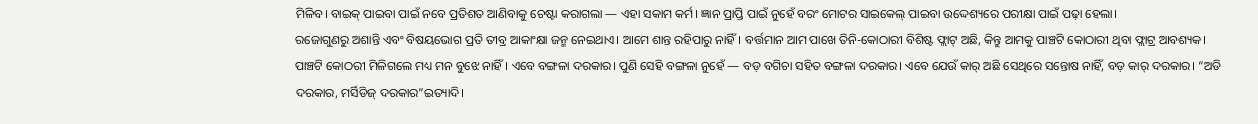ମିଳିବ। ବାଇକ୍ ପାଇବା ପାଇଁ ନବେ ପ୍ରତିଶତ ଆଣିବାକୁ ଚେଷ୍ଟା କରାଗଲା — ଏହା ସକାମ କର୍ମ। ଜ୍ଞାନ ପ୍ରାପ୍ତି ପାଇଁ ନୁହେଁ ବରଂ ମୋଟର ସାଇକେଲ୍ ପାଇବା ଉଦ୍ଦେଶ୍ୟରେ ପରୀକ୍ଷା ପାଇଁ ପଢ଼ା ହେଲା।
ରଜୋଗୁଣରୁ ଅଶାନ୍ତି ଏବଂ ବିଷୟଭୋଗ ପ୍ରତି ତୀବ୍ର ଆକାଂକ୍ଷା ଜନ୍ମ ନେଇଥାଏ। ଆମେ ଶାନ୍ତ ରହିପାରୁ ନାହିଁ। ବର୍ତ୍ତମାନ ଆମ ପାଖେ ତିନି-କୋଠାରୀ ବିଶିଷ୍ଟ ଫ୍ଲାଟ୍ ଅଛି, କିନ୍ତୁ ଆମକୁ ପାଞ୍ଚଟି କୋଠାରୀ ଥିବା ଫ୍ଲାଟ୍ର ଆବଶ୍ୟକ। ପାଞ୍ଚଟି କୋଠରୀ ମିଳିଗଲେ ମଧ୍ୟ ମନ ବୁଝେ ନାହିଁ । ଏବେ ବଙ୍ଗଳା ଦରକାର। ପୁଣି ସେହି ବଙ୍ଗଳା ନୁହେଁ — ବଡ଼ ବଗିଚା ସହିତ ବଙ୍ଗଳା ଦରକାର। ଏବେ ଯେଉଁ କାର୍ ଅଛି ସେଥିରେ ସନ୍ତୋଷ ନାହିଁ, ବଡ଼ କାର୍ ଦରକାର। “ଅଡି ଦରକାର, ମର୍ସିଡିଜ୍ ଦରକାର”ଇତ୍ୟାଦି।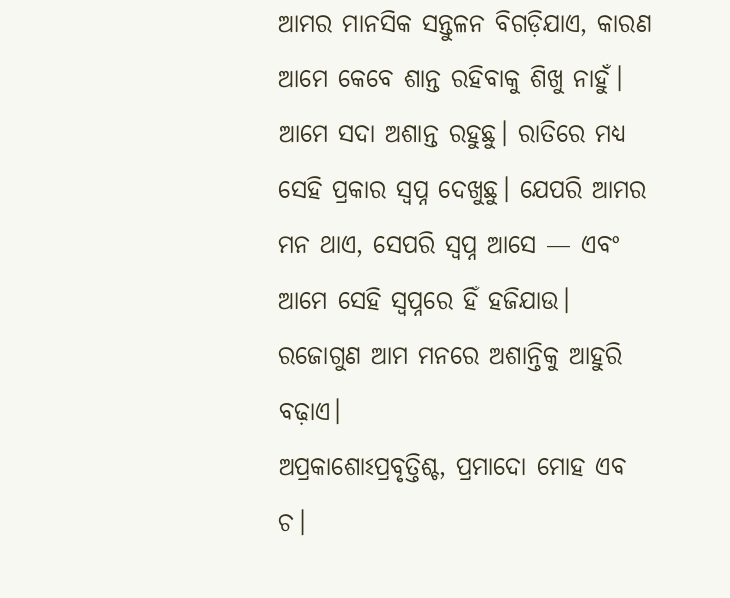ଆମର ମାନସିକ ସନ୍ତୁଳନ ବିଗଡ଼ିଯାଏ, କାରଣ ଆମେ କେବେ ଶାନ୍ତ ରହିବାକୁ ଶିଖୁ ନାହୁଁ। ଆମେ ସଦା ଅଶାନ୍ତ ରହୁଛୁ। ରାତିରେ ମଧ୍ୟ ସେହି ପ୍ରକାର ସ୍ଵପ୍ନ ଦେଖୁଛୁ। ଯେପରି ଆମର ମନ ଥାଏ, ସେପରି ସ୍ଵପ୍ନ ଆସେ — ଏବଂ ଆମେ ସେହି ସ୍ଵପ୍ନରେ ହିଁ ହଜିଯାଉ। ରଜୋଗୁଣ ଆମ ମନରେ ଅଶାନ୍ତିକୁ ଆହୁରି ବଢ଼ାଏ।
ଅପ୍ରକାଶୋଽପ୍ରବୃତ୍ତିଶ୍ଚ, ପ୍ରମାଦୋ ମୋହ ଏବ ଚ।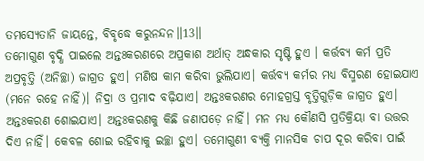ତମସ୍ୟେତାନି ଜାୟନ୍ତେ, ବିବୃଦ୍ଧେ କରୁନନ୍ଦନ॥13॥
ତମୋଗୁଣ ବୃଦ୍ଧି ପାଇଲେ ଅନ୍ତଃକରଣରେ ଅପ୍ରକାଶ ଅର୍ଥାତ୍ ଅନ୍ଧକାର ସୃଷ୍ଟି ହୁଏ । କର୍ତ୍ତବ୍ୟ କର୍ମ ପ୍ରତି ଅପ୍ରବୃତ୍ତି (ଅନିଚ୍ଛା) ଜାଗ୍ରତ ହୁଏ। ମଣିଷ କାମ କରିବା ଭୁଲିଯାଏ। କର୍ତ୍ତବ୍ୟ କର୍ମର ମଧ୍ୟ ବିସ୍ମରଣ ହୋଇଯାଏ (ମନେ ରହେ ନାହିଁ)। ନିଦ୍ରା ଓ ପ୍ରମାଦ ବଢ଼ିଯାଏ। ଅନ୍ତଃକରଣର ମୋହଗ୍ରସ୍ତ ବୃତ୍ତିଗୁଡ଼ିକ ଜାଗ୍ରତ ହୁଏ। ଅନ୍ତଃକରଣ ଶୋଇଯାଏ। ଅନ୍ତଃକରଣକୁ କିଛି ଜଣାପଡ଼େ ନାହିଁ। ମନ ମଧ୍ୟ କୌଣସି ପ୍ରତିକ୍ରିୟା ବା ଉତ୍ତର ଦିଏ ନାହିଁ। କେବଳ ଶୋଇ ରହିବାକୁ ଇଚ୍ଛା ହୁଏ। ତମୋଗୁଣୀ ବ୍ୟକ୍ତି ମାନସିକ ଚାପ ଦୂର କରିବା ପାଇଁ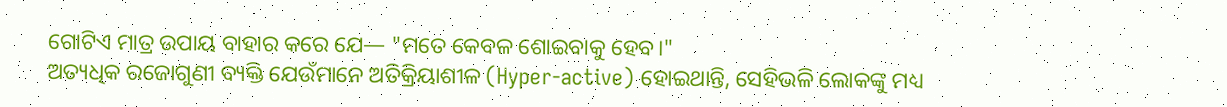ଗୋଟିଏ ମାତ୍ର ଉପାୟ ବାହାର କରେ ଯେ— "ମତେ କେବଳ ଶୋଇବାକୁ ହେବ।"
ଅତ୍ୟଧିକ ରଜୋଗୁଣୀ ବ୍ୟକ୍ତି ଯେଉଁମାନେ ଅତିକ୍ରିୟାଶୀଳ (Hyper-active) ହୋଇଥାନ୍ତି, ସେହିଭଳି ଲୋକଙ୍କୁ ମଧ୍ୟ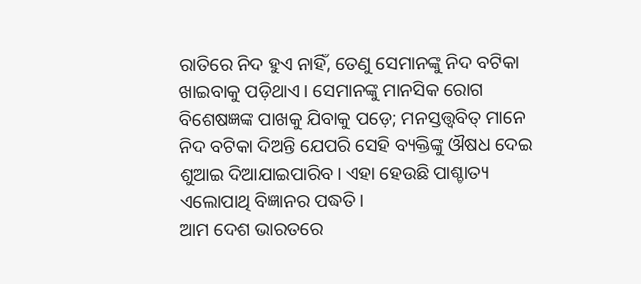ରାତିରେ ନିଦ ହୁଏ ନାହିଁ, ତେଣୁ ସେମାନଙ୍କୁ ନିଦ ବଟିକା ଖାଇବାକୁ ପଡ଼ିଥାଏ। ସେମାନଙ୍କୁ ମାନସିକ ରୋଗ ବିଶେଷଜ୍ଞଙ୍କ ପାଖକୁ ଯିବାକୁ ପଡ଼େ; ମନସ୍ତତ୍ତ୍ୱବିତ୍ ମାନେ ନିଦ ବଟିକା ଦିଅନ୍ତି ଯେପରି ସେହି ବ୍ୟକ୍ତିଙ୍କୁ ଔଷଧ ଦେଇ ଶୁଆଇ ଦିଆଯାଇପାରିବ। ଏହା ହେଉଛି ପାଶ୍ଚାତ୍ୟ ଏଲୋପାଥି ବିଜ୍ଞାନର ପଦ୍ଧତି।
ଆମ ଦେଶ ଭାରତରେ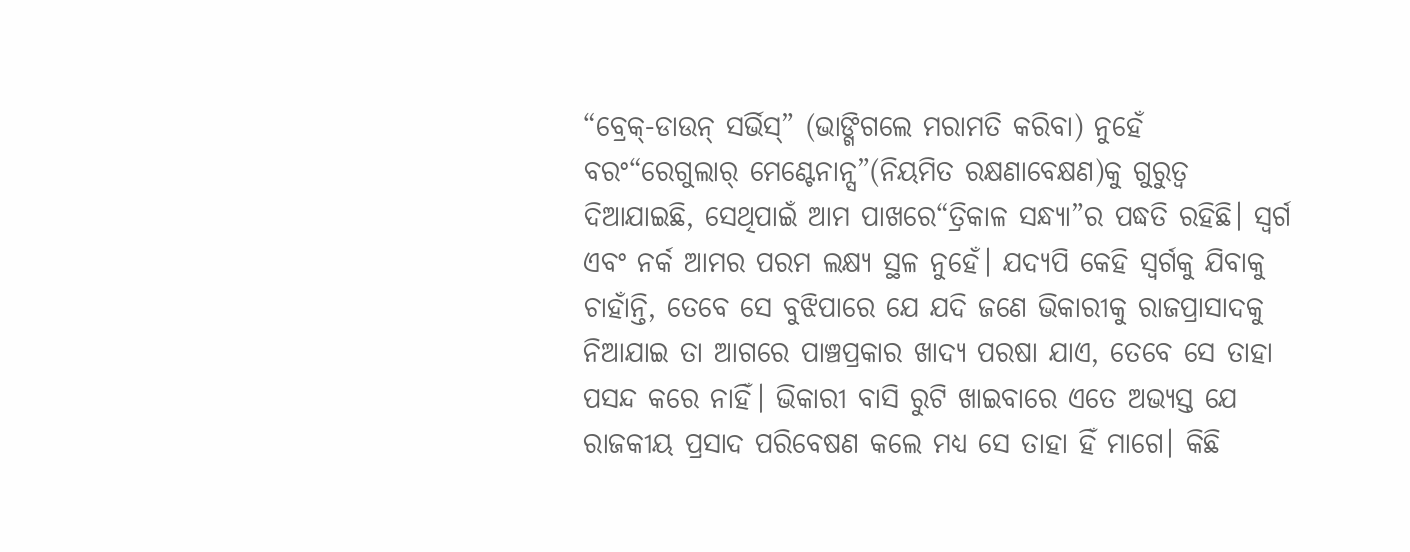“ବ୍ରେକ୍-ଡାଉନ୍ ସର୍ଭିସ୍” (ଭାଙ୍ଗିଗଲେ ମରାମତି କରିବା) ନୁହେଁ ବରଂ“ରେଗୁଲାର୍ ମେଣ୍ଟେନାନ୍ସ”(ନିୟମିତ ରକ୍ଷଣାବେକ୍ଷଣ)କୁ ଗୁରୁତ୍ୱ ଦିଆଯାଇଛି, ସେଥିପାଇଁ ଆମ ପାଖରେ“ତ୍ରିକାଳ ସନ୍ଧ୍ୟା”ର ପଦ୍ଧତି ରହିଛି। ସ୍ୱର୍ଗ ଏବଂ ନର୍କ ଆମର ପରମ ଲକ୍ଷ୍ୟ ସ୍ଥଳ ନୁହେଁ। ଯଦ୍ୟପି କେହି ସ୍ୱର୍ଗକୁ ଯିବାକୁ ଚାହାଁନ୍ତି, ତେବେ ସେ ବୁଝିପାରେ ଯେ ଯଦି ଜଣେ ଭିକାରୀକୁ ରାଜପ୍ରାସାଦକୁ ନିଆଯାଇ ତା ଆଗରେ ପାଞ୍ଚପ୍ରକାର ଖାଦ୍ୟ ପରଷା ଯାଏ, ତେବେ ସେ ତାହା ପସନ୍ଦ କରେ ନାହିଁ। ଭିକାରୀ ବାସି ରୁଟି ଖାଇବାରେ ଏତେ ଅଭ୍ୟସ୍ତ ଯେ ରାଜକୀୟ ପ୍ରସାଦ ପରିବେଷଣ କଲେ ମଧ୍ୟ ସେ ତାହା ହିଁ ମାଗେ। କିଛି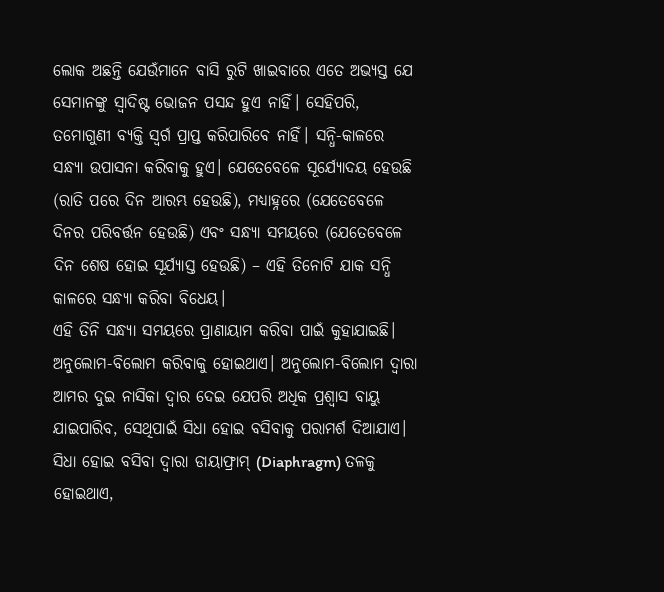ଲୋକ ଅଛନ୍ତି ଯେଉଁମାନେ ବାସି ରୁଟି ଖାଇବାରେ ଏତେ ଅଭ୍ୟସ୍ତ ଯେ ସେମାନଙ୍କୁ ସ୍ଵାଦିଷ୍ଟ ଭୋଜନ ପସନ୍ଦ ହୁଏ ନାହିଁ। ସେହିପରି, ତମୋଗୁଣୀ ବ୍ୟକ୍ତି ସ୍ୱର୍ଗ ପ୍ରାପ୍ତ କରିପାରିବେ ନାହିଁ। ସନ୍ଧି-କାଳରେ ସନ୍ଧ୍ୟା ଉପାସନା କରିବାକୁ ହୁଏ। ଯେତେବେଳେ ସୂର୍ଯ୍ୟୋଦୟ ହେଉଛି (ରାତି ପରେ ଦିନ ଆରମ୍ଭ ହେଉଛି), ମଧ୍ୟାହ୍ନରେ (ଯେତେବେଳେ ଦିନର ପରିବର୍ତ୍ତନ ହେଉଛି) ଏବଂ ସନ୍ଧ୍ୟା ସମୟରେ (ଯେତେବେଳେ ଦିନ ଶେଷ ହୋଇ ସୂର୍ଯ୍ୟାସ୍ତ ହେଉଛି) – ଏହି ତିନୋଟି ଯାକ ସନ୍ଧି କାଳରେ ସନ୍ଧ୍ୟା କରିବା ବିଧେୟ।
ଏହି ତିନି ସନ୍ଧ୍ୟା ସମୟରେ ପ୍ରାଣାୟାମ କରିବା ପାଇଁ କୁହାଯାଇଛି। ଅନୁଲୋମ-ବିଲୋମ କରିବାକୁ ହୋଇଥାଏ। ଅନୁଲୋମ-ବିଲୋମ ଦ୍ୱାରା ଆମର ଦୁଇ ନାସିକା ଦ୍ୱାର ଦେଇ ଯେପରି ଅଧିକ ପ୍ରଶ୍ୱାସ ବାୟୁ ଯାଇପାରିବ, ସେଥିପାଇଁ ସିଧା ହୋଇ ବସିବାକୁ ପରାମର୍ଶ ଦିଆଯାଏ। ସିଧା ହୋଇ ବସିବା ଦ୍ୱାରା ଡାୟାଫ୍ରାମ୍ (Diaphragm) ତଳକୁ ହୋଇଥାଏ,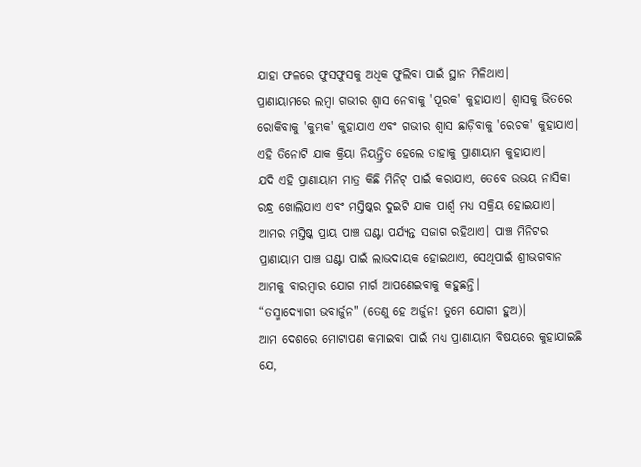ଯାହା ଫଳରେ ଫୁସଫୁସକୁ ଅଧିକ ଫୁଲିବା ପାଇଁ ସ୍ଥାନ ମିଳିଥାଏ।
ପ୍ରାଣାୟାମରେ ଲମ୍ବା ଗଭୀର ଶ୍ୱାସ ନେବାକୁ 'ପୂରକ' କୁହାଯାଏ। ଶ୍ୱାସକୁ ଭିତରେ ରୋକିବାକୁ 'କୁମ୍ଭକ' କୁହାଯାଏ ଏବଂ ଗଭୀର ଶ୍ୱାସ ଛାଡ଼ିବାକୁ 'ରେଚକ' କୁହାଯାଏ। ଏହି ତିନୋଟି ଯାକ କ୍ରିୟା ନିୟନ୍ତ୍ରିତ ହେଲେ ତାହାକୁ ପ୍ରାଣାୟାମ କୁହାଯାଏ।
ଯଦି ଏହି ପ୍ରାଣାୟାମ ମାତ୍ର କିଛି ମିନିଟ୍ ପାଇଁ କରାଯାଏ, ତେବେ ଉଭୟ ନାସିକା ରନ୍ଧ୍ର ଖୋଲିଯାଏ ଏବଂ ମସ୍ତିଷ୍କର ଦୁଇଟି ଯାକ ପାର୍ଶ୍ୱ ମଧ୍ୟ ସକ୍ରିୟ ହୋଇଯାଏ। ଆମର ମସ୍ତିଷ୍କ ପ୍ରାୟ ପାଞ୍ଚ ଘଣ୍ଟା ପର୍ଯ୍ୟନ୍ତ ସଜାଗ ରହିଥାଏ। ପାଞ୍ଚ ମିନିଟର ପ୍ରାଣାୟାମ ପାଞ୍ଚ ଘଣ୍ଟା ପାଇଁ ଲାଭଦାୟକ ହୋଇଥାଏ, ସେଥିପାଇଁ ଶ୍ରୀଭଗବାନ ଆମକୁ ବାରମ୍ବାର ଯୋଗ ମାର୍ଗ ଆପଣେଇବାକୁ କହୁଛନ୍ତି।
“ତସ୍ମାଦ୍ୟୋଗୀ ଭବାର୍ଜୁନ" (ତେଣୁ ହେ ଅର୍ଜୁନ! ତୁମେ ଯୋଗୀ ହୁଅ)।
ଆମ ଦେଶରେ ମୋଟାପଣ କମାଇବା ପାଇଁ ମଧ୍ୟ ପ୍ରାଣାୟାମ ବିଷୟରେ କୁହାଯାଇଛି ଯେ,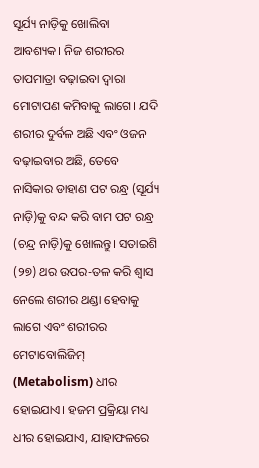ସୂର୍ଯ୍ୟ ନାଡ଼ିକୁ ଖୋଲିବା ଆବଶ୍ୟକ। ନିଜ ଶରୀରର ତାପମାତ୍ରା ବଢ଼ାଇବା ଦ୍ୱାରା ମୋଟାପଣ କମିବାକୁ ଲାଗେ। ଯଦି ଶରୀର ଦୁର୍ବଳ ଅଛି ଏବଂ ଓଜନ ବଢ଼ାଇବାର ଅଛି, ତେବେ ନାସିକାର ଡାହାଣ ପଟ ରନ୍ଧ୍ର (ସୂର୍ଯ୍ୟ ନାଡ଼ି)କୁ ବନ୍ଦ କରି ବାମ ପଟ ରନ୍ଧ୍ର (ଚନ୍ଦ୍ର ନାଡ଼ି)କୁ ଖୋଲନ୍ତୁ। ସତାଇଶି (୨୭) ଥର ଉପର-ତଳ କରି ଶ୍ୱାସ ନେଲେ ଶରୀର ଥଣ୍ଡା ହେବାକୁ ଲାଗେ ଏବଂ ଶରୀରର ମେଟାବୋଲିଜିମ୍ (Metabolism) ଧୀର ହୋଇଯାଏ। ହଜମ ପ୍ରକ୍ରିୟା ମଧ୍ୟ ଧୀର ହୋଇଯାଏ, ଯାହାଫଳରେ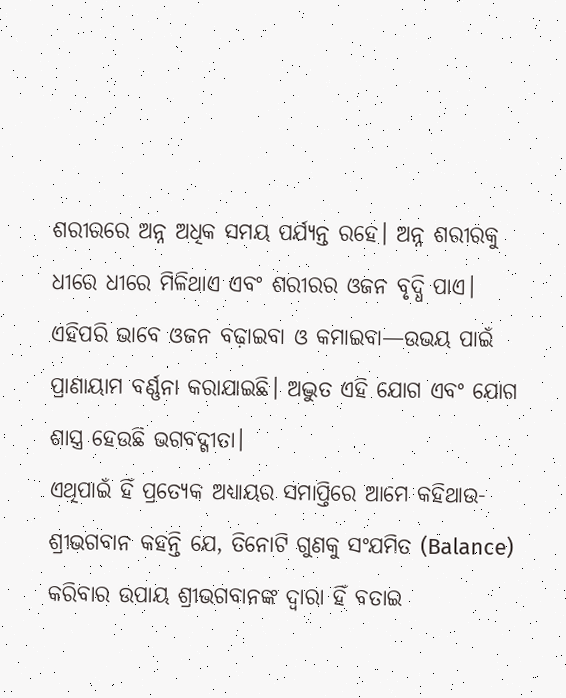ଶରୀରରେ ଅନ୍ନ ଅଧିକ ସମୟ ପର୍ଯ୍ୟନ୍ତ ରହେ। ଅନ୍ନ ଶରୀରକୁ ଧୀରେ ଧୀରେ ମିଳିଥାଏ ଏବଂ ଶରୀରର ଓଜନ ବୃଦ୍ଧି ପାଏ। ଏହିପରି ଭାବେ ଓଜନ ବଢ଼ାଇବା ଓ କମାଇବା—ଉଭୟ ପାଇଁ ପ୍ରାଣାୟାମ ବର୍ଣ୍ଣନା କରାଯାଇଛି। ଅଦ୍ଭୁତ ଏହି ଯୋଗ ଏବଂ ଯୋଗ ଶାସ୍ତ୍ର ହେଉଛି ଭଗବଦ୍ଗୀତା।
ଏଥିପାଇଁ ହିଁ ପ୍ରତ୍ୟେକ ଅଧ୍ୟାୟର ସମାପ୍ତିରେ ଆମେ କହିଥାଉ-
ଶ୍ରୀଭଗବାନ କହନ୍ତି ଯେ, ତିନୋଟି ଗୁଣକୁ ସଂଯମିତ (Balance) କରିବାର ଉପାୟ ଶ୍ରୀଭଗବାନଙ୍କ ଦ୍ୱାରା ହିଁ ବତାଇ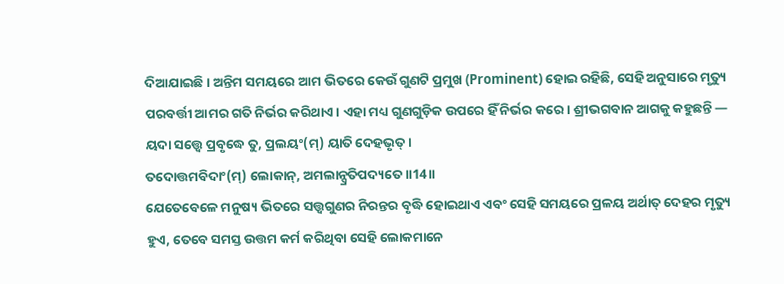ଦିଆଯାଇଛି। ଅନ୍ତିମ ସମୟରେ ଆମ ଭିତରେ କେଉଁ ଗୁଣଟି ପ୍ରମୁଖ (Prominent) ହୋଇ ରହିଛି, ସେହି ଅନୁସାରେ ମୃତ୍ୟୁ ପରବର୍ତ୍ତୀ ଆମର ଗତି ନିର୍ଭର କରିଥାଏ। ଏହା ମଧ୍ୟ ଗୁଣଗୁଡ଼ିକ ଉପରେ ହିଁ ନିର୍ଭର କରେ। ଶ୍ରୀଭଗବାନ ଆଗକୁ କହୁଛନ୍ତି —
ୟଦା ସତ୍ତ୍ୱେ ପ୍ରବୃଦ୍ଧେ ତୁ, ପ୍ରଲୟଂ(ମ୍) ୟାତି ଦେହଭୃତ୍।
ତଦୋତ୍ତମବିଦାଂ(ମ୍) ଲୋକାନ୍, ଅମଲାନ୍ପ୍ରତିପଦ୍ୟତେ॥14॥
ଯେତେବେଳେ ମନୁଷ୍ୟ ଭିତରେ ସତ୍ତ୍ୱଗୁଣର ନିରନ୍ତର ବୃଦ୍ଧି ହୋଇଥାଏ ଏବଂ ସେହି ସମୟରେ ପ୍ରଳୟ ଅର୍ଥାତ୍ ଦେହର ମୃତ୍ୟୁ ହୁଏ, ତେବେ ସମସ୍ତ ଉତ୍ତମ କର୍ମ କରିଥିବା ସେହି ଲୋକମାନେ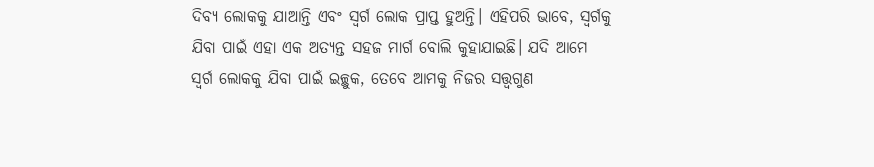ଦିବ୍ୟ ଲୋକକୁ ଯାଆନ୍ତି ଏବଂ ସ୍ୱର୍ଗ ଲୋକ ପ୍ରାପ୍ତ ହୁଅନ୍ତି। ଏହିପରି ଭାବେ, ସ୍ୱର୍ଗକୁ ଯିବା ପାଇଁ ଏହା ଏକ ଅତ୍ୟନ୍ତ ସହଜ ମାର୍ଗ ବୋଲି କୁହାଯାଇଛି। ଯଦି ଆମେ ସ୍ୱର୍ଗ ଲୋକକୁ ଯିବା ପାଇଁ ଇଚ୍ଛୁକ, ତେବେ ଆମକୁ ନିଜର ସତ୍ତ୍ୱଗୁଣ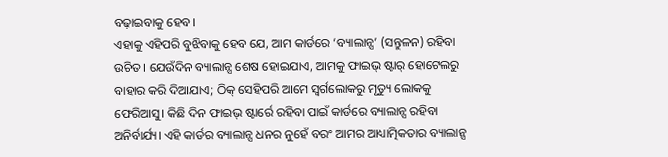ବଢ଼ାଇବାକୁ ହେବ।
ଏହାକୁ ଏହିପରି ବୁଝିବାକୁ ହେବ ଯେ, ଆମ କାର୍ଡରେ ‘ବ୍ୟାଲାନ୍ସ’ (ସନ୍ତୁଳନ) ରହିବା ଉଚିତ। ଯେଉଁଦିନ ବ୍ୟାଲାନ୍ସ ଶେଷ ହୋଇଯାଏ, ଆମକୁ ଫାଇଭ୍ ଷ୍ଟାର୍ ହୋଟେଲରୁ ବାହାର କରି ଦିଆଯାଏ; ଠିକ୍ ସେହିପରି ଆମେ ସ୍ୱର୍ଗଲୋକରୁ ମୃତ୍ୟୁ ଲୋକକୁ ଫେରିଆସୁ। କିଛି ଦିନ ଫାଇଭ୍ ଷ୍ଟାର୍ରେ ରହିବା ପାଇଁ କାର୍ଡରେ ବ୍ୟାଲାନ୍ସ ରହିବା ଅନିର୍ବାର୍ଯ୍ୟ। ଏହି କାର୍ଡର ବ୍ୟାଲାନ୍ସ ଧନର ନୁହେଁ ବରଂ ଆମର ଆଧ୍ୟାତ୍ମିକତାର ବ୍ୟାଲାନ୍ସ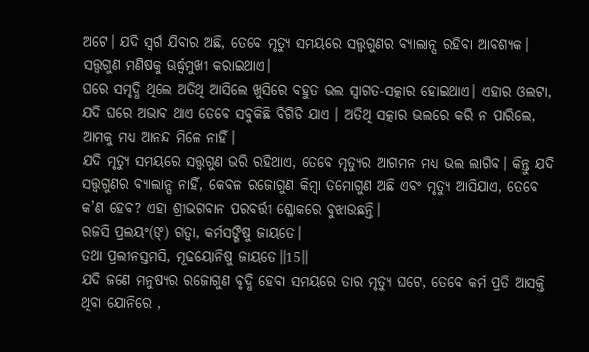ଅଟେ। ଯଦି ସ୍ୱର୍ଗ ଯିବାର ଅଛି, ତେବେ ମୃତ୍ୟୁ ସମୟରେ ସତ୍ତ୍ୱଗୁଣର ବ୍ୟାଲାନ୍ସ ରହିବା ଆବଶ୍ୟକ। ସତ୍ତ୍ୱଗୁଣ ମଣିଷକୁ ଊର୍ଦ୍ଧ୍ୱମୁଖୀ କରାଇଥାଏ।
ଘରେ ସମୃଦ୍ଧି ଥିଲେ ଅତିଥି ଆସିଲେ ଖୁସିରେ ବହୁତ ଭଲ ସ୍ୱାଗତ-ସତ୍କାର ହୋଇଥାଏ। ଏହାର ଓଲଟା, ଯଦି ଘରେ ଅଭାବ ଥାଏ ତେବେ ସବୁକିଛି ବିଗିଡି ଯାଏ । ଅତିଥି ସତ୍କାର ଭଲରେ କରି ନ ପାରିଲେ, ଆମକୁ ମଧ୍ୟ ଆନନ୍ଦ ମିଳେ ନାହିଁ।
ଯଦି ମୃତ୍ୟୁ ସମୟରେ ସତ୍ତ୍ୱଗୁଣ ଭରି ରହିଥାଏ, ତେବେ ମୃତ୍ୟୁର ଆଗମନ ମଧ୍ୟ ଭଲ ଲାଗିବ। କିନ୍ତୁ ଯଦି ସତ୍ତ୍ୱଗୁଣର ବ୍ୟାଲାନ୍ସ ନାହିଁ, କେବଳ ରଜୋଗୁଣ କିମ୍ବା ତମୋଗୁଣ ଅଛି ଏବଂ ମୃତ୍ୟୁ ଆସିଯାଏ, ତେବେ କ’ଣ ହେବ? ଏହା ଶ୍ରୀଭଗବାନ ପରବର୍ତ୍ତୀ ଶ୍ଳୋକରେ ବୁଝାଉଛନ୍ତି।
ରଜସି ପ୍ରଲୟଂ(ଙ୍) ଗତ୍ୱା, କର୍ମସଙ୍ଗିଷୁ ଜାୟତେ।
ତଥା ପ୍ରଲୀନସ୍ତମସି, ମୂଢୟୋନିଷୁ ଜାୟତେ॥15॥
ଯଦି ଜଣେ ମନୁଷ୍ୟର ରଜୋଗୁଣ ବୃଦ୍ଧି ହେବା ସମୟରେ ତାର ମୃତ୍ୟୁ ଘଟେ, ତେବେ କର୍ମ ପ୍ରତି ଆସକ୍ତି ଥିବା ଯୋନିରେ ,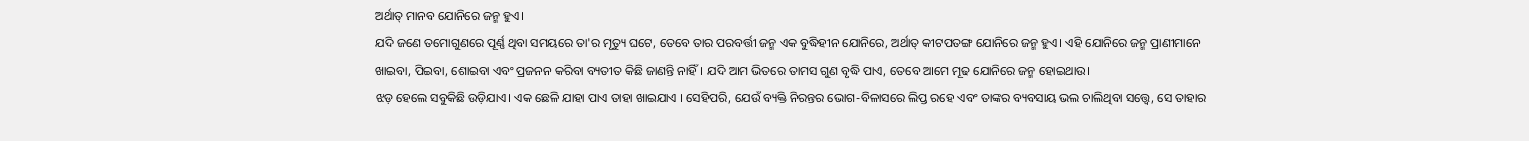ଅର୍ଥାତ୍ ମାନବ ଯୋନିରେ ଜନ୍ମ ହୁଏ।
ଯଦି ଜଣେ ତମୋଗୁଣରେ ପୂର୍ଣ୍ଣ ଥିବା ସମୟରେ ତା'ର ମୃତ୍ୟୁ ଘଟେ, ତେବେ ତାର ପରବର୍ତ୍ତୀ ଜନ୍ମ ଏକ ବୁଦ୍ଧିହୀନ ଯୋନିରେ, ଅର୍ଥାତ୍ କୀଟପତଙ୍ଗ ଯୋନିରେ ଜନ୍ମ ହୁଏ। ଏହି ଯୋନିରେ ଜନ୍ମ ପ୍ରାଣୀମାନେ ଖାଇବା, ପିଇବା, ଶୋଇବା ଏବଂ ପ୍ରଜନନ କରିବା ବ୍ୟତୀତ କିଛି ଜାଣନ୍ତି ନାହିଁ। ଯଦି ଆମ ଭିତରେ ତାମସ ଗୁଣ ବୃଦ୍ଧି ପାଏ, ତେବେ ଆମେ ମୂଢ ଯୋନିରେ ଜନ୍ମ ହୋଇଥାଉ।
ଝଡ଼ ହେଲେ ସବୁକିଛି ଉଡ଼ିଯାଏ। ଏକ ଛେଳି ଯାହା ପାଏ ତାହା ଖାଇଯାଏ । ସେହିପରି, ଯେଉଁ ବ୍ୟକ୍ତି ନିରନ୍ତର ଭୋଗ-ବିଳାସରେ ଲିପ୍ତ ରହେ ଏବଂ ତାଙ୍କର ବ୍ୟବସାୟ ଭଲ ଚାଲିଥିବା ସତ୍ତ୍ୱେ, ସେ ତାହାର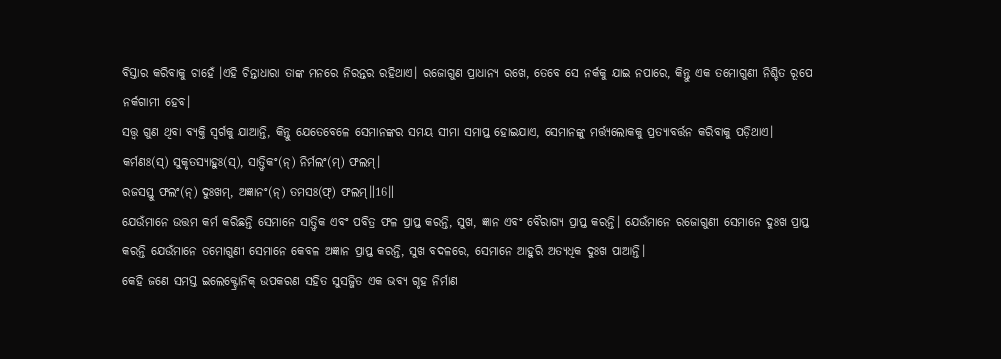ବିସ୍ତାର କରିବାକୁ ଚାହେଁ ।ଏହି ଚିନ୍ତାଧାରା ତାଙ୍କ ମନରେ ନିରନ୍ତର ରହିଥାଏ। ରଜୋଗୁଣ ପ୍ରାଧାନ୍ୟ ରଖେ, ତେବେ ସେ ନର୍କକୁ ଯାଇ ନପାରେ, କିନ୍ତୁ ଏକ ତମୋଗୁଣୀ ନିଶ୍ଚିତ ରୂପେ ନର୍କଗାମୀ ହେବ।
ସତ୍ତ୍ୱ ଗୁଣ ଥିବା ବ୍ୟକ୍ତି ସ୍ୱର୍ଗକୁ ଯାଆନ୍ତି, କିନ୍ତୁ ଯେତେବେଳେ ସେମାନଙ୍କର ସମୟ ସୀମା ସମାପ୍ତ ହୋଇଯାଏ, ସେମାନଙ୍କୁ ମର୍ତ୍ତ୍ୟଲୋକକୁ ପ୍ରତ୍ୟାବର୍ତ୍ତନ କରିବାକୁ ପଡ଼ିଥାଏ।
କର୍ମଣଃ(ସ୍) ସୁକୃତସ୍ୟାହୁଃ(ସ୍), ସାତ୍ତ୍ୱିକଂ(ନ୍) ନିର୍ମଲଂ(ମ୍) ଫଲମ୍।
ରଜସସ୍ତୁ ଫଲଂ(ନ୍) ଦୁଃଖମ୍, ଅଜ୍ଞାନଂ(ନ୍) ତମସଃ(ଫ୍) ଫଲମ୍॥16॥
ଯେଉଁମାନେ ଉତ୍ତମ କର୍ମ କରିଛନ୍ତି ସେମାନେ ସାତ୍ତ୍ୱିକ ଏବଂ ପବିତ୍ର ଫଳ ପ୍ରାପ୍ତ କରନ୍ତି, ସୁଖ, ଜ୍ଞାନ ଏବଂ ବୈରାଗ୍ୟ ପ୍ରାପ୍ତ କରନ୍ତି। ଯେଉଁମାନେ ରଜୋଗୁଣୀ ସେମାନେ ଦୁଃଖ ପ୍ରାପ୍ତ କରନ୍ତି ଯେଉଁମାନେ ତମୋଗୁଣୀ ସେମାନେ କେବଳ ଅଜ୍ଞାନ ପ୍ରାପ୍ତ କରନ୍ତି, ସୁଖ ବଦଳରେ, ସେମାନେ ଆହୁରି ଅତ୍ୟଧିକ ଦୁଃଖ ପାଆନ୍ତି।
କେହି ଜଣେ ସମସ୍ତ ଇଲେକ୍ଟ୍ରୋନିକ୍ ଉପକରଣ ସହିତ ସୁସଜ୍ଜିତ ଏକ ଭବ୍ୟ ଗୃହ ନିର୍ମାଣ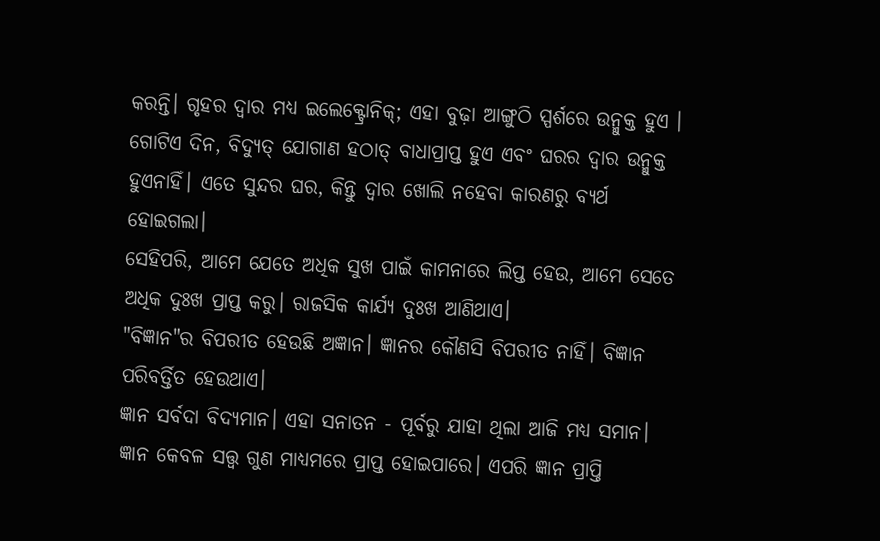କରନ୍ତି। ଗୃହର ଦ୍ୱାର ମଧ୍ୟ ଇଲେକ୍ଟ୍ରୋନିକ୍; ଏହା ବୁଢ଼ା ଆଙ୍ଗୁଠି ସ୍ପର୍ଶରେ ଉନ୍ମୁକ୍ତ ହୁଏ । ଗୋଟିଏ ଦିନ, ବିଦ୍ୟୁତ୍ ଯୋଗାଣ ହଠାତ୍ ବାଧାପ୍ରାପ୍ତ ହୁଏ ଏବଂ ଘରର ଦ୍ୱାର ଉନ୍ମୁକ୍ତ ହୁଏନାହିଁ। ଏତେ ସୁନ୍ଦର ଘର, କିନ୍ତୁ ଦ୍ୱାର ଖୋଲି ନହେବା କାରଣରୁ ବ୍ୟର୍ଥ ହୋଇଗଲା।
ସେହିପରି, ଆମେ ଯେତେ ଅଧିକ ସୁଖ ପାଇଁ କାମନାରେ ଲିପ୍ତ ହେଉ, ଆମେ ସେତେ ଅଧିକ ଦୁଃଖ ପ୍ରାପ୍ତ କରୁ। ରାଜସିକ କାର୍ଯ୍ୟ ଦୁଃଖ ଆଣିଥାଏ।
"ବିଜ୍ଞାନ"ର ବିପରୀତ ହେଉଛି ଅଜ୍ଞାନ। ଜ୍ଞାନର କୌଣସି ବିପରୀତ ନାହିଁ। ବିଜ୍ଞାନ ପରିବର୍ତ୍ତିତ ହେଉଥାଏ।
ଜ୍ଞାନ ସର୍ବଦା ବିଦ୍ୟମାନ। ଏହା ସନାତନ - ପୂର୍ବରୁ ଯାହା ଥିଲା ଆଜି ମଧ୍ୟ ସମାନ। ଜ୍ଞାନ କେବଳ ସତ୍ତ୍ଵ ଗୁଣ ମାଧ୍ୟମରେ ପ୍ରାପ୍ତ ହୋଇପାରେ। ଏପରି ଜ୍ଞାନ ପ୍ରାପ୍ତି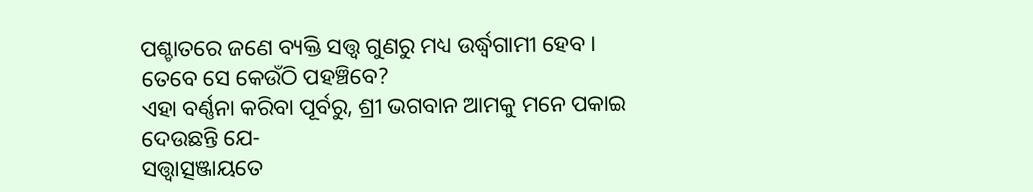ପଶ୍ଚାତରେ ଜଣେ ବ୍ୟକ୍ତି ସତ୍ତ୍ଵ ଗୁଣରୁ ମଧ୍ୟ ଉର୍ଦ୍ଧ୍ୱଗାମୀ ହେବ । ତେବେ ସେ କେଉଁଠି ପହଞ୍ଚିବେ?
ଏହା ବର୍ଣ୍ଣନା କରିବା ପୂର୍ବରୁ, ଶ୍ରୀ ଭଗବାନ ଆମକୁ ମନେ ପକାଇ ଦେଉଛନ୍ତି ଯେ-
ସତ୍ତ୍ୱାତ୍ସଞ୍ଜାୟତେ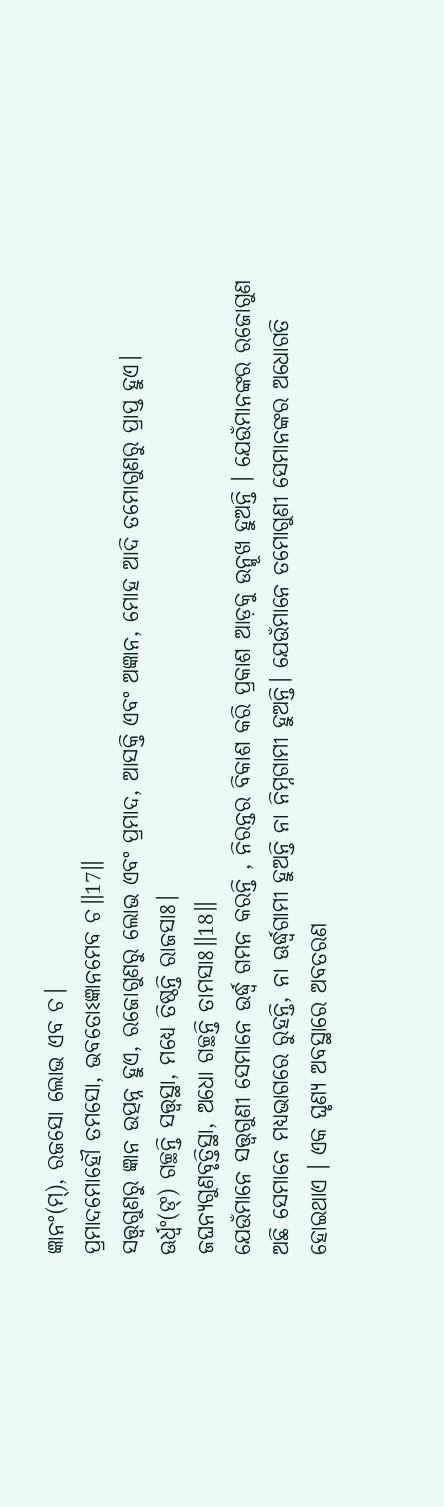ଜ୍ଞାନଂ(ମ୍), ରଜସୋ ଲୋଭ ଏବ ଚ।
ପ୍ରମାଦମୋହୌ ତମସୋ, ଭବତୋଽଜ୍ଞାନମେବ ଚ॥17॥
ସତ୍ତ୍ୱଗୁଣରୁ ଜ୍ଞାନ ଉତ୍ପନ୍ନ ହୁଏ, ରଜୋଗୁଣରୁ ଲୋଭ ଏବଂ ପ୍ରମାଦ, ଆସକ୍ତି ଏବଂ ଅଜ୍ଞାନ, ମୋହ ଆଦି ତମୋଗୁଣରୁ ପ୍ରାପ୍ତ ହୁଏ।
ଊର୍ଧ୍ୱଂ(ଙ୍) ଗଚ୍ଛନ୍ତି ସତ୍ତ୍ୱସ୍ଥା, ମଧ୍ୟେ ତିଷ୍ଠନ୍ତି ରାଜସାଃ।
ଜଘନ୍ୟଗୁଣବୃତ୍ତିସ୍ଥା, ଅଧୋ ଗଚ୍ଛନ୍ତି ତାମସାଃ॥18॥
ଯେଉଁମାନେ ସତ୍ତ୍ୱଗୁଣୀ ସେମାନେ ଉର୍ଦ୍ଧ୍ଵ ଗମନ କରନ୍ତି , ନିରନ୍ତର ବିକାଶ କରି ପ୍ରକାଶ ଆଡ଼କୁ ଉନ୍ମୂଖ ହୁଅନ୍ତି । ଯେଉଁମାନଙ୍କର ରଜୋଗୁଣ ଅଛି ସେମାନେ ମଧ୍ୟଭାଗରେ ରୁହନ୍ତି, ନା ଊର୍ଦ୍ଧ୍ୱଗାମୀ ହୁଅନ୍ତି ନା ନିମ୍ନଗାମୀ ହୁଅନ୍ତି। ଯେଉଁମାନେ ତମୋଗୁଣୀ ସେମାନଙ୍କର ଅଧୋଗତି ହୋଇଥାଏ । ଏକ ଘୃଣ୍ୟ ଅବସ୍ଥାରେ ଅବତରଣ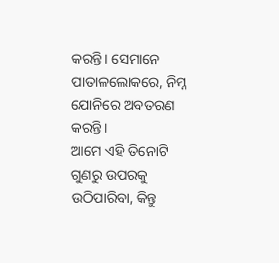କରନ୍ତି। ସେମାନେ ପାତାଳଲୋକରେ, ନିମ୍ନ ଯୋନିରେ ଅବତରଣ କରନ୍ତି।
ଆମେ ଏହି ତିନୋଟି ଗୁଣରୁ ଉପରକୁ ଉଠିପାରିବା, କିନ୍ତୁ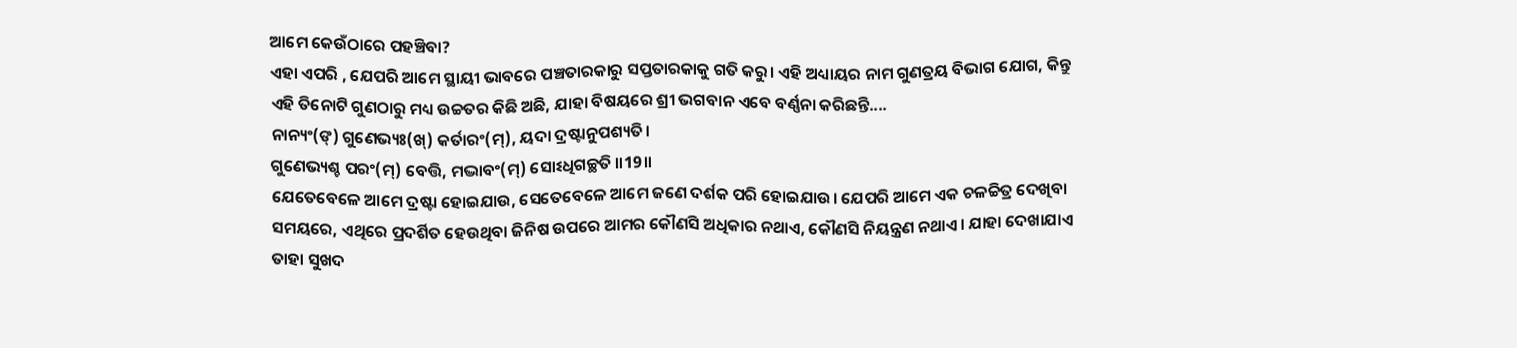ଆମେ କେଉଁଠାରେ ପହଞ୍ଚିବା?
ଏହା ଏପରି , ଯେପରି ଆମେ ସ୍ଥାୟୀ ଭାବରେ ପଞ୍ଚତାରକାରୁ ସପ୍ତତାରକାକୁ ଗତି କରୁ। ଏହି ଅଧ୍ୟାୟର ନାମ ଗୁଣତ୍ରୟ ବିଭାଗ ଯୋଗ, କିନ୍ତୁ ଏହି ତିନୋଟି ଗୁଣଠାରୁ ମଧ୍ୟ ଉଚ୍ଚତର କିଛି ଅଛି, ଯାହା ବିଷୟରେ ଶ୍ରୀ ଭଗବାନ ଏବେ ବର୍ଣ୍ଣନା କରିଛନ୍ତି....
ନାନ୍ୟଂ(ଙ୍) ଗୁଣେଭ୍ୟଃ(ଖ୍) କର୍ତାରଂ(ମ୍), ୟଦା ଦ୍ରଷ୍ଟାନୁପଶ୍ୟତି।
ଗୁଣେଭ୍ୟଶ୍ଚ ପରଂ(ମ୍) ବେତ୍ତି, ମଦ୍ଭାବଂ(ମ୍) ସୋଽଧିଗଚ୍ଛତି ॥19॥
ଯେତେବେଳେ ଆମେ ଦ୍ରଷ୍ଟା ହୋଇଯାଉ, ସେତେବେଳେ ଆମେ ଜଣେ ଦର୍ଶକ ପରି ହୋଇଯାଉ। ଯେପରି ଆମେ ଏକ ଚଳଚ୍ଚିତ୍ର ଦେଖିବା ସମୟରେ, ଏଥିରେ ପ୍ରଦର୍ଶିତ ହେଉଥିବା ଜିନିଷ ଉପରେ ଆମର କୌଣସି ଅଧିକାର ନଥାଏ, କୌଣସି ନିୟନ୍ତ୍ରଣ ନଥାଏ। ଯାହା ଦେଖାଯାଏ ତାହା ସୁଖଦ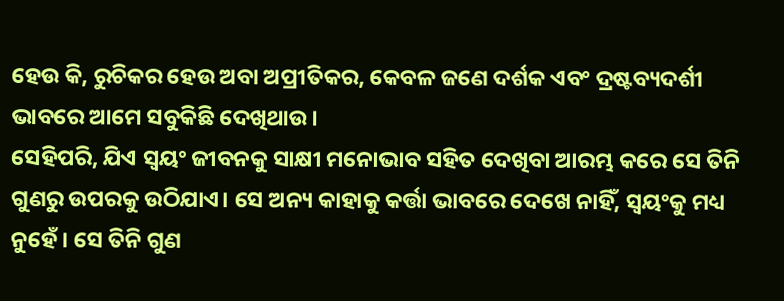ହେଉ କି, ରୁଚିକର ହେଉ ଅବା ଅପ୍ରୀତିକର, କେବଳ ଜଣେ ଦର୍ଶକ ଏବଂ ଦ୍ରଷ୍ଟବ୍ୟଦର୍ଶୀ ଭାବରେ ଆମେ ସବୁକିଛି ଦେଖିଥାଉ।
ସେହିପରି, ଯିଏ ସ୍ୱୟଂ ଜୀବନକୁ ସାକ୍ଷୀ ମନୋଭାବ ସହିତ ଦେଖିବା ଆରମ୍ଭ କରେ ସେ ତିନି ଗୁଣରୁ ଉପରକୁ ଉଠିଯାଏ। ସେ ଅନ୍ୟ କାହାକୁ କର୍ତ୍ତା ଭାବରେ ଦେଖେ ନାହିଁ, ସ୍ୱୟଂକୁ ମଧ୍ୟ ନୁହେଁ। ସେ ତିନି ଗୁଣ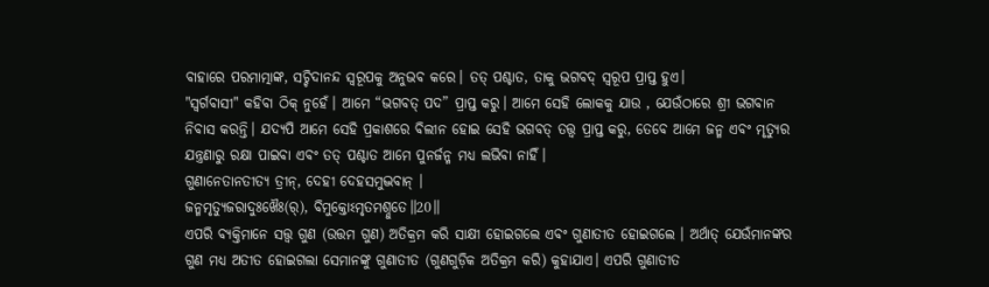ବାହାରେ ପରମାତ୍ମାଙ୍କ, ସଚ୍ଚିଦାନନ୍ଦ ସ୍ୱରୂପକୁ ଅନୁଭବ କରେ। ତତ୍ ପଶ୍ଚାତ, ତାକୁ ଭଗବଦ୍ ସ୍ୱରୂପ ପ୍ରାପ୍ତ ହୁଏ।
"ସ୍ୱର୍ଗବାସୀ" କହିବା ଠିକ୍ ନୁହେଁ। ଆମେ “ଭଗବତ୍ ପଦ” ପ୍ରାପ୍ତ କରୁ। ଆମେ ସେହି ଲୋକକୁ ଯାଉ , ଯେଉଁଠାରେ ଶ୍ରୀ ଭଗବାନ ନିବାସ କରନ୍ତି। ଯଦ୍ୟପି ଆମେ ସେହି ପ୍ରକାଶରେ ବିଲୀନ ହୋଇ ସେହି ଭଗବତ୍ ତତ୍ତ୍ୱ ପ୍ରାପ୍ତ କରୁ, ତେବେ ଆମେ ଜନ୍ମ ଏବଂ ମୃତ୍ୟୁର ଯନ୍ତ୍ରଣାରୁ ରକ୍ଷା ପାଇବା ଏବଂ ତତ୍ ପଶ୍ଚାତ ଆମେ ପୁନର୍ଜନ୍ମ ମଧ୍ୟ ଲଭିବା ନାହିଁ।
ଗୁଣାନେତାନତୀତ୍ୟ ତ୍ରୀନ୍, ଦେହୀ ଦେହସମୁଦ୍ଭବାନ୍ ।
ଜନ୍ମମୃତ୍ୟୁଜରାଦୁଃଖୈଃ(ର୍), ବିମୁକ୍ତୋଽମୃତମଶ୍ନୁତେ॥20॥
ଏପରି ବ୍ୟକ୍ତିମାନେ ସତ୍ତ୍ୱ ଗୁଣ (ଉତ୍ତମ ଗୁଣ) ଅତିକ୍ରମ କରି ସାକ୍ଷୀ ହୋଇଗଲେ ଏବଂ ଗୁଣାତୀତ ହୋଇଗଲେ । ଅର୍ଥାତ୍ ଯେଉଁମାନଙ୍କର ଗୁଣ ମଧ୍ୟ ଅତୀତ ହୋଇଗଲା ସେମାନଙ୍କୁ ଗୁଣାତୀତ (ଗୁଣଗୁଡ଼ିକ ଅତିକ୍ରମ କରି) କୁହାଯାଏ। ଏପରି ଗୁଣାତୀତ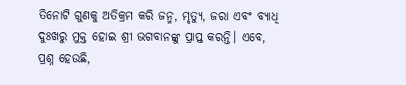ତିନୋଟି ଗୁଣକୁ ଅତିକ୍ରମ କରି ଜନ୍ମ, ମୃତ୍ୟୁ, ଜରା ଏବଂ ବ୍ୟାଧି ଦୁଃଖରୁ ମୁକ୍ତ ହୋଇ ଶ୍ରୀ ଭଗବାନଙ୍କୁ ପ୍ରାପ୍ତ କରନ୍ତି। ଏବେ, ପ୍ରଶ୍ନ ହେଉଛି,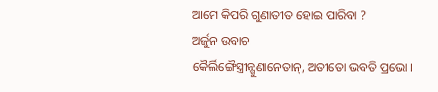ଆମେ କିପରି ଗୁଣାତୀତ ହୋଇ ପାରିବା ?
ଅର୍ଜୁନ ଉବାଚ
କୈର୍ଲିଙ୍ଗୈସ୍ତ୍ରୀନ୍ଗୁଣାନେତାନ୍, ଅତୀତୋ ଭବତି ପ୍ରଭୋ ।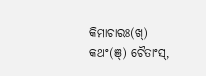କିମାଚାରଃ(ଖ୍) କଥଂ(ଞ୍) ଚୈତାଂସ୍,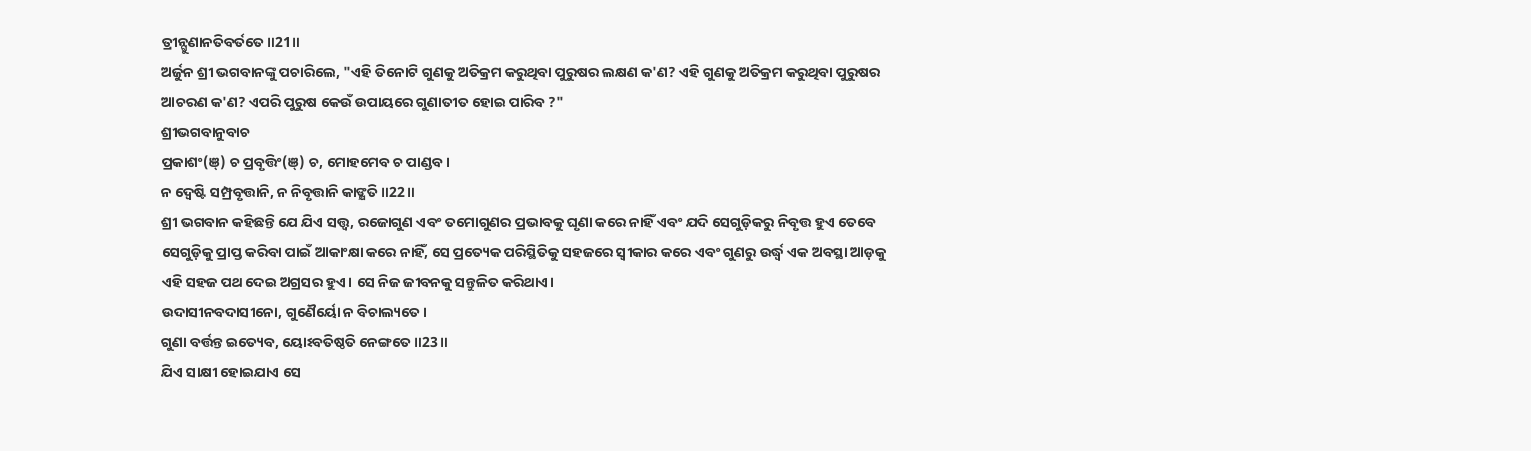ତ୍ରୀନ୍ଗୁଣାନତିବର୍ତତେ॥21॥
ଅର୍ଜୁନ ଶ୍ରୀ ଭଗବାନଙ୍କୁ ପଚାରିଲେ, "ଏହି ତିନୋଟି ଗୁଣକୁ ଅତିକ୍ରମ କରୁଥିବା ପୁରୁଷର ଲକ୍ଷଣ କ'ଣ? ଏହି ଗୁଣକୁ ଅତିକ୍ରମ କରୁଥିବା ପୁରୁଷର ଆଚରଣ କ'ଣ? ଏପରି ପୁରୁଷ କେଉଁ ଉପାୟରେ ଗୁଣାତୀତ ହୋଇ ପାରିବ ?"
ଶ୍ରୀଭଗବାନୁବାଚ
ପ୍ରକାଶଂ(ଞ୍) ଚ ପ୍ରବୃତ୍ତିଂ(ଞ୍) ଚ, ମୋହମେବ ଚ ପାଣ୍ଡବ।
ନ ଦ୍ୱେଷ୍ଟି ସମ୍ପ୍ରବୃତ୍ତାନି, ନ ନିବୃତ୍ତାନି କାଙ୍କ୍ଷତି॥22॥
ଶ୍ରୀ ଭଗବାନ କହିଛନ୍ତି ଯେ ଯିଏ ସତ୍ତ୍ୱ, ରଜୋଗୁଣ ଏବଂ ତମୋଗୁଣର ପ୍ରଭାବକୁ ଘୃଣା କରେ ନାହିଁ ଏବଂ ଯଦି ସେଗୁଡ଼ିକରୁ ନିବୃତ୍ତ ହୁଏ ତେବେ ସେଗୁଡ଼ିକୁ ପ୍ରାପ୍ତ କରିବା ପାଇଁ ଆକାଂକ୍ଷା କରେ ନାହିଁ, ସେ ପ୍ରତ୍ୟେକ ପରିସ୍ଥିତିକୁ ସହଜରେ ସ୍ୱୀକାର କରେ ଏବଂ ଗୁଣରୁ ଉର୍ଦ୍ଧ୍ୱ ଏକ ଅବସ୍ଥା ଆଡ଼କୁ ଏହି ସହଜ ପଥ ଦେଇ ଅଗ୍ରସର ହୁଏ। ସେ ନିଜ ଜୀବନକୁ ସନ୍ତୁଳିତ କରିଥାଏ।
ଉଦାସୀନବଦାସୀନୋ, ଗୁଣୈର୍ୟୋ ନ ବିଚାଲ୍ୟତେ।
ଗୁଣା ବର୍ତ୍ତନ୍ତ ଇତ୍ୟେବ, ୟୋଽବତିଷ୍ଠତି ନେଙ୍ଗତେ॥23॥
ଯିଏ ସାକ୍ଷୀ ହୋଇଯାଏ ସେ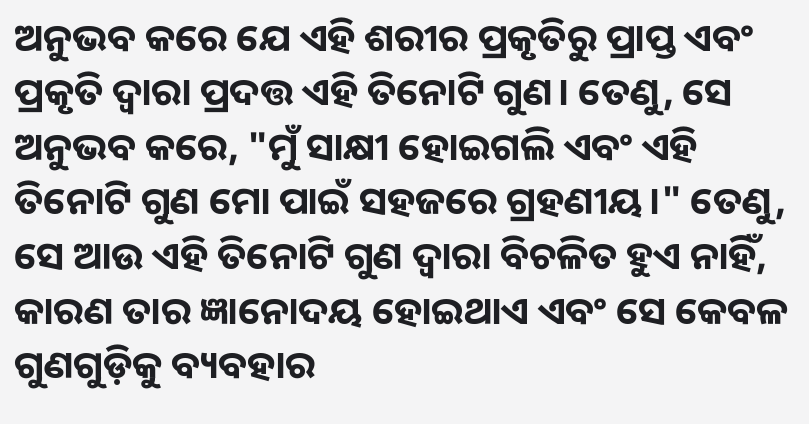ଅନୁଭବ କରେ ଯେ ଏହି ଶରୀର ପ୍ରକୃତିରୁ ପ୍ରାପ୍ତ ଏବଂ ପ୍ରକୃତି ଦ୍ୱାରା ପ୍ରଦତ୍ତ ଏହି ତିନୋଟି ଗୁଣ। ତେଣୁ, ସେ ଅନୁଭବ କରେ, "ମୁଁ ସାକ୍ଷୀ ହୋଇଗଲି ଏବଂ ଏହି ତିନୋଟି ଗୁଣ ମୋ ପାଇଁ ସହଜରେ ଗ୍ରହଣୀୟ।" ତେଣୁ, ସେ ଆଉ ଏହି ତିନୋଟି ଗୁଣ ଦ୍ୱାରା ବିଚଳିତ ହୁଏ ନାହିଁ, କାରଣ ତାର ଜ୍ଞାନୋଦୟ ହୋଇଥାଏ ଏବଂ ସେ କେବଳ ଗୁଣଗୁଡ଼ିକୁ ବ୍ୟବହାର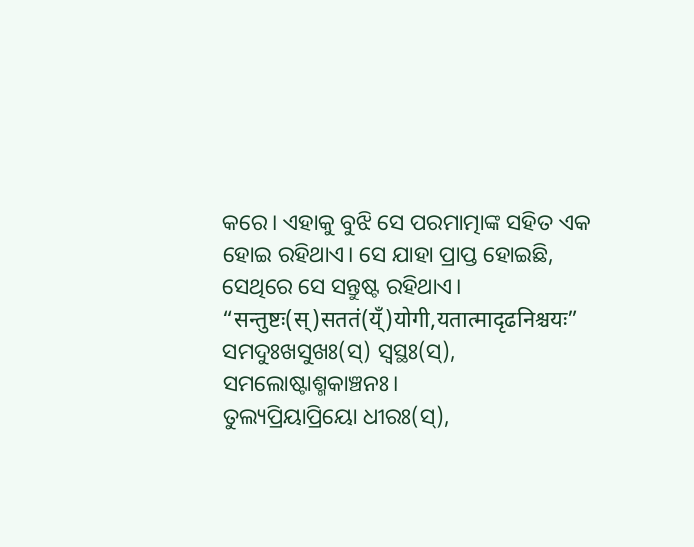କରେ। ଏହାକୁ ବୁଝି ସେ ପରମାତ୍ମାଙ୍କ ସହିତ ଏକ ହୋଇ ରହିଥାଏ। ସେ ଯାହା ପ୍ରାପ୍ତ ହୋଇଛି, ସେଥିରେ ସେ ସନ୍ତୁଷ୍ଟ ରହିଥାଏ।
“सन्तुष्टः(स्)सततं(य्ँ)योगी,यतात्मादृढनिश्चयः”
ସମଦୁଃଖସୁଖଃ(ସ୍) ସ୍ୱସ୍ଥଃ(ସ୍), ସମଲୋଷ୍ଟାଶ୍ମକାଞ୍ଚନଃ।
ତୁଲ୍ୟପ୍ରିୟାପ୍ରିୟୋ ଧୀରଃ(ସ୍),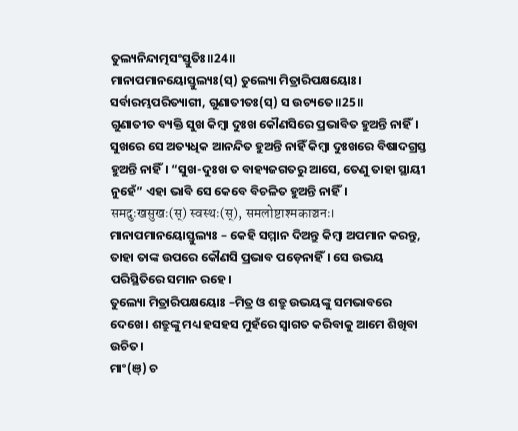ତୁଲ୍ୟନିନ୍ଦାତ୍ମସଂସ୍ତୁତିଃ॥24॥
ମାନାପମାନୟୋସ୍ତୁଲ୍ୟଃ(ସ୍) ତୁଲ୍ୟୋ ମିତ୍ରାରିପକ୍ଷୟୋଃ।
ସର୍ବାରମ୍ଭପରିତ୍ୟାଗୀ, ଗୁଣାତୀତଃ(ସ୍) ସ ଉଚ୍ୟତେ॥25॥
ଗୁଣାତୀତ ବ୍ୟକ୍ତି ସୁଖ କିମ୍ବା ଦୁଃଖ କୌଣସିରେ ପ୍ରଭାବିତ ହୁଅନ୍ତି ନାହିଁ। ସୁଖରେ ସେ ଅତ୍ୟଧିକ ଆନନ୍ଦିତ ହୁଅନ୍ତି ନାହିଁ କିମ୍ବା ଦୁଃଖରେ ବିଷାଦଗ୍ରସ୍ତ ହୁଅନ୍ତି ନାହିଁ। “ସୁଖ-ଦୁଃଖ ତ ବାହ୍ୟଜଗତରୁ ଆସେ, ତେଣୁ ତାହା ସ୍ଥାୟୀ ନୁହେଁ” ଏହା ଭାବି ସେ କେବେ ବିଚଳିତ ହୁଅନ୍ତି ନାହିଁ।
समदुःखसुखः(स्) स्वस्थः(स्), समलोष्टाश्मकाञ्चनः।
ମାନାପମାନୟୋସ୍ତୁଲ୍ୟଃ – କେହି ସମ୍ମାନ ଦିଅନ୍ତୁ କିମ୍ବା ଅପମାନ କରନ୍ତୁ, ତାହା ତାଙ୍କ ଉପରେ କୌଣସି ପ୍ରଭାବ ପଡ଼େନାହିଁ। ସେ ଉଭୟ ପରିସ୍ଥିତିରେ ସମାନ ରହେ।
ତୁଲ୍ୟୋ ମିତ୍ରାରିପକ୍ଷୟୋଃ –ମିତ୍ର ଓ ଶତ୍ରୁ ଉଭୟଙ୍କୁ ସମଭାବରେ ଦେଖେ। ଶତ୍ରୁଙ୍କୁ ମଧ୍ୟ ହସହସ ମୁହଁରେ ସ୍ୱାଗତ କରିବାକୁ ଆମେ ଶିଖିବା ଉଚିତ।
ମାଂ(ଞ୍) ଚ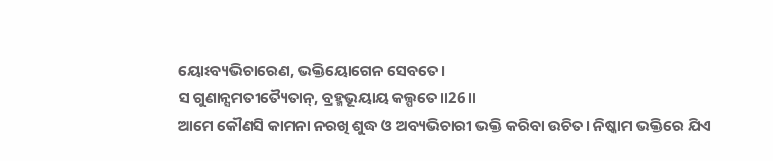ୟୋଽବ୍ୟଭିଚାରେଣ, ଭକ୍ତିୟୋଗେନ ସେବତେ।
ସ ଗୁଣାନ୍ସମତୀତ୍ୟୈତାନ୍, ବ୍ରହ୍ମଭୂୟାୟ କଲ୍ପତେ॥26॥
ଆମେ କୌଣସି କାମନା ନରଖି ଶୁଦ୍ଧ ଓ ଅବ୍ୟଭିଚାରୀ ଭକ୍ତି କରିବା ଉଚିତ। ନିଷ୍କାମ ଭକ୍ତିରେ ଯିଏ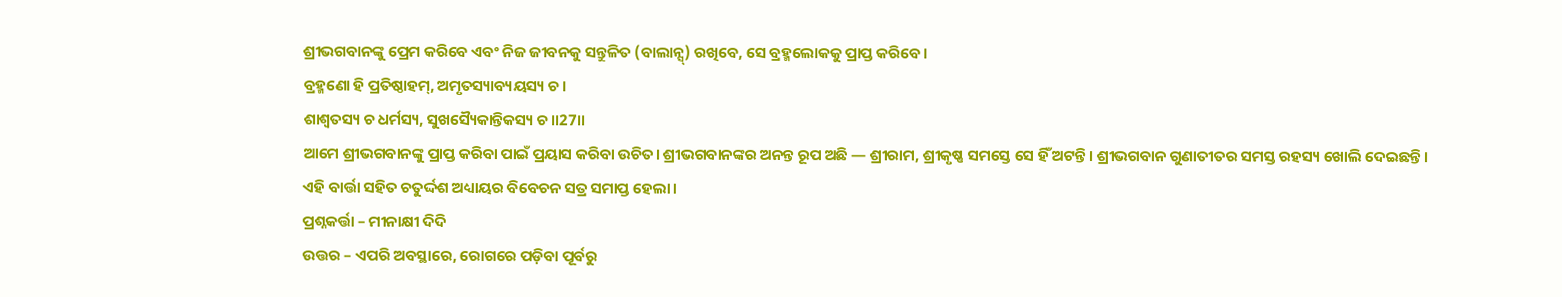ଶ୍ରୀଭଗବାନଙ୍କୁ ପ୍ରେମ କରିବେ ଏବଂ ନିଜ ଜୀବନକୁ ସନ୍ତୁଳିତ (ବାଲାନ୍ସ୍) ରଖିବେ, ସେ ବ୍ରହ୍ମଲୋକକୁ ପ୍ରାପ୍ତ କରିବେ।
ବ୍ରହ୍ମଣୋ ହି ପ୍ରତିଷ୍ଠାହମ୍, ଅମୃତସ୍ୟାବ୍ୟୟସ୍ୟ ଚ।
ଶାଶ୍ୱତସ୍ୟ ଚ ଧର୍ମସ୍ୟ, ସୁଖସ୍ୟୈକାନ୍ତିକସ୍ୟ ଚ॥27॥
ଆମେ ଶ୍ରୀଭଗବାନଙ୍କୁ ପ୍ରାପ୍ତ କରିବା ପାଇଁ ପ୍ରୟାସ କରିବା ଉଚିତ। ଶ୍ରୀଭଗବାନଙ୍କର ଅନନ୍ତ ରୂପ ଅଛି — ଶ୍ରୀରାମ, ଶ୍ରୀକୃଷ୍ଣ ସମସ୍ତେ ସେ ହିଁ ଅଟନ୍ତି। ଶ୍ରୀଭଗବାନ ଗୁଣାତୀତର ସମସ୍ତ ରହସ୍ୟ ଖୋଲି ଦେଇଛନ୍ତି।
ଏହି ବାର୍ତ୍ତା ସହିତ ଚତୁର୍ଦ୍ଦଶ ଅଧ୍ୟାୟର ବିବେଚନ ସତ୍ର ସମାପ୍ତ ହେଲା।
ପ୍ରଶ୍ନକର୍ତ୍ତା – ମୀନାକ୍ଷୀ ଦିଦି
ଉତ୍ତର – ଏପରି ଅବସ୍ଥାରେ, ରୋଗରେ ପଡ଼ିବା ପୂର୍ବରୁ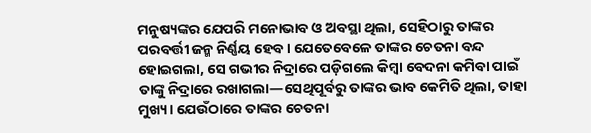ମନୁଷ୍ୟଙ୍କର ଯେପରି ମନୋଭାବ ଓ ଅବସ୍ଥା ଥିଲା, ସେହିଠାରୁ ତାଙ୍କର ପରବର୍ତ୍ତୀ ଜନ୍ମ ନିର୍ଣ୍ଣୟ ହେବ। ଯେତେବେଳେ ତାଙ୍କର ଚେତନା ବନ୍ଦ ହୋଇଗଲା, ସେ ଗଭୀର ନିଦ୍ରାରେ ପଡ଼ିଗଲେ କିମ୍ବା ବେଦନା କମିବା ପାଇଁ ତାଙ୍କୁ ନିଦ୍ରାରେ ରଖାଗଲା—ସେଥିପୂର୍ବରୁ ତାଙ୍କର ଭାବ କେମିତି ଥିଲା, ତାହା ମୁଖ୍ୟ। ଯେଉଁଠାରେ ତାଙ୍କର ଚେତନା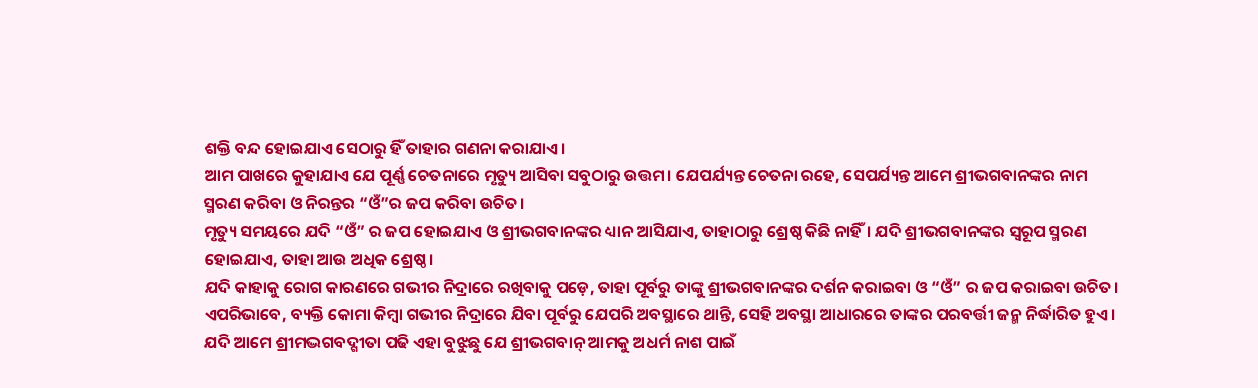ଶକ୍ତି ବନ୍ଦ ହୋଇଯାଏ ସେଠାରୁ ହିଁ ତାହାର ଗଣନା କରାଯାଏ।
ଆମ ପାଖରେ କୁହାଯାଏ ଯେ ପୂର୍ଣ୍ଣ ଚେତନାରେ ମୃତ୍ୟୁ ଆସିବା ସବୁଠାରୁ ଉତ୍ତମ। ଯେପର୍ଯ୍ୟନ୍ତ ଚେତନା ରହେ, ସେପର୍ଯ୍ୟନ୍ତ ଆମେ ଶ୍ରୀଭଗବାନଙ୍କର ନାମ ସ୍ମରଣ କରିବା ଓ ନିରନ୍ତର “ଓଁ”ର ଜପ କରିବା ଉଚିତ।
ମୃତ୍ୟୁ ସମୟରେ ଯଦି “ଓଁ” ର ଜପ ହୋଇଯାଏ ଓ ଶ୍ରୀଭଗବାନଙ୍କର ଧ୍ୟାନ ଆସିଯାଏ, ତାହାଠାରୁ ଶ୍ରେଷ୍ଠ କିଛି ନାହିଁ। ଯଦି ଶ୍ରୀଭଗବାନଙ୍କର ସ୍ୱରୂପ ସ୍ମରଣ ହୋଇଯାଏ, ତାହା ଆଉ ଅଧିକ ଶ୍ରେଷ୍ଠ।
ଯଦି କାହାକୁ ରୋଗ କାରଣରେ ଗଭୀର ନିଦ୍ରାରେ ରଖିବାକୁ ପଡ଼େ, ତାହା ପୂର୍ବରୁ ତାଙ୍କୁ ଶ୍ରୀଭଗବାନଙ୍କର ଦର୍ଶନ କରାଇବା ଓ “ଓଁ” ର ଜପ କରାଇବା ଉଚିତ।
ଏପରିଭାବେ, ବ୍ୟକ୍ତି କୋମା କିମ୍ବା ଗଭୀର ନିଦ୍ରାରେ ଯିବା ପୂର୍ବରୁ ଯେପରି ଅବସ୍ଥାରେ ଥାନ୍ତି, ସେହି ଅବସ୍ଥା ଆଧାରରେ ତାଙ୍କର ପରବର୍ତ୍ତୀ ଜନ୍ମ ନିର୍ଦ୍ଧାରିତ ହୁଏ।
ଯଦି ଆମେ ଶ୍ରୀମଦ୍ଭଗବଦ୍ଗୀତା ପଢି ଏହା ବୁଝୁଛୁ ଯେ ଶ୍ରୀଭଗବାନ୍ ଆମକୁ ଅଧର୍ମ ନାଶ ପାଇଁ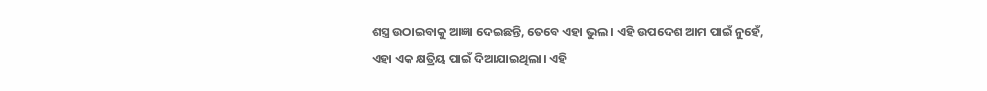ଶସ୍ତ୍ର ଉଠାଇବାକୁ ଆଜ୍ଞା ଦେଇଛନ୍ତି, ତେବେ ଏହା ଭୁଲ । ଏହି ଉପଦେଶ ଆମ ପାଇଁ ନୁହେଁ, ଏହା ଏକ କ୍ଷତ୍ରିୟ ପାଇଁ ଦିଆଯାଇଥିଲା। ଏହି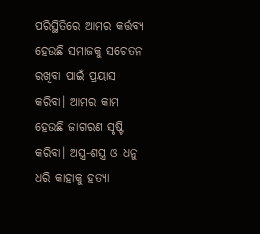ପରିସ୍ଥିତିରେ ଆମର କର୍ତ୍ତବ୍ୟ ହେଉଛି ସମାଜକୁ ସଚେତନ ରଖିବା ପାଇଁ ପ୍ରୟାସ କରିବା। ଆମର କାମ ହେଉଛି ଜାଗରଣ ସୃଷ୍ଟି କରିବା। ଅସ୍ତ୍ର-ଶସ୍ତ୍ର ଓ ଧନୁ ଧରି କାହାକୁ ହତ୍ୟା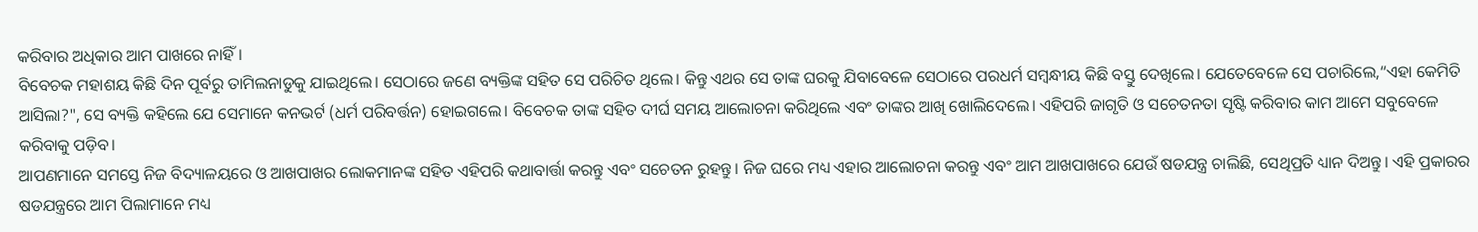କରିବାର ଅଧିକାର ଆମ ପାଖରେ ନାହିଁ।
ବିବେଚକ ମହାଶୟ କିଛି ଦିନ ପୂର୍ବରୁ ତାମିଲନାଡୁକୁ ଯାଇଥିଲେ। ସେଠାରେ ଜଣେ ବ୍ୟକ୍ତିଙ୍କ ସହିତ ସେ ପରିଚିତ ଥିଲେ। କିନ୍ତୁ ଏଥର ସେ ତାଙ୍କ ଘରକୁ ଯିବାବେଳେ ସେଠାରେ ପରଧର୍ମ ସମ୍ବନ୍ଧୀୟ କିଛି ବସ୍ତୁ ଦେଖିଲେ। ଯେତେବେଳେ ସେ ପଚାରିଲେ,“ଏହା କେମିତି ଆସିଲା?", ସେ ବ୍ୟକ୍ତି କହିଲେ ଯେ ସେମାନେ କନଭର୍ଟ (ଧର୍ମ ପରିବର୍ତ୍ତନ) ହୋଇଗଲେ। ବିବେଚକ ତାଙ୍କ ସହିତ ଦୀର୍ଘ ସମୟ ଆଲୋଚନା କରିଥିଲେ ଏବଂ ତାଙ୍କର ଆଖି ଖୋଲିଦେଲେ। ଏହିପରି ଜାଗୃତି ଓ ସଚେତନତା ସୃଷ୍ଟି କରିବାର କାମ ଆମେ ସବୁବେଳେ କରିବାକୁ ପଡ଼ିବ।
ଆପଣମାନେ ସମସ୍ତେ ନିଜ ବିଦ୍ୟାଳୟରେ ଓ ଆଖପାଖର ଲୋକମାନଙ୍କ ସହିତ ଏହିପରି କଥାବାର୍ତ୍ତା କରନ୍ତୁ ଏବଂ ସଚେତନ ରୁହନ୍ତୁ। ନିଜ ଘରେ ମଧ୍ୟ ଏହାର ଆଲୋଚନା କରନ୍ତୁ ଏବଂ ଆମ ଆଖପାଖରେ ଯେଉଁ ଷଡଯନ୍ତ୍ର ଚାଲିଛି, ସେଥିପ୍ରତି ଧ୍ୟାନ ଦିଅନ୍ତୁ। ଏହି ପ୍ରକାରର ଷଡଯନ୍ତ୍ରରେ ଆମ ପିଲାମାନେ ମଧ୍ୟ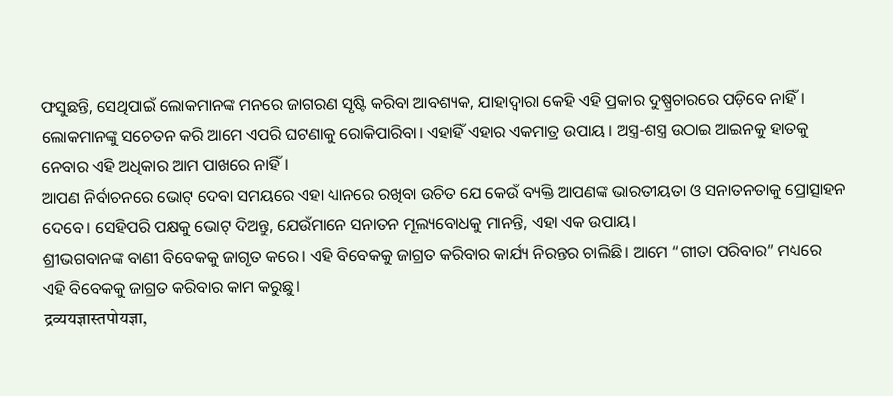ଫସୁଛନ୍ତି, ସେଥିପାଇଁ ଲୋକମାନଙ୍କ ମନରେ ଜାଗରଣ ସୃଷ୍ଟି କରିବା ଆବଶ୍ୟକ, ଯାହାଦ୍ୱାରା କେହି ଏହି ପ୍ରକାର ଦୁଷ୍ପ୍ରଚାରରେ ପଡ଼ିବେ ନାହିଁ। ଲୋକମାନଙ୍କୁ ସଚେତନ କରି ଆମେ ଏପରି ଘଟଣାକୁ ରୋକିପାରିବା। ଏହାହିଁ ଏହାର ଏକମାତ୍ର ଉପାୟ । ଅସ୍ତ୍ର-ଶସ୍ତ୍ର ଉଠାଇ ଆଇନକୁ ହାତକୁ ନେବାର ଏହି ଅଧିକାର ଆମ ପାଖରେ ନାହିଁ।
ଆପଣ ନିର୍ବାଚନରେ ଭୋଟ୍ ଦେବା ସମୟରେ ଏହା ଧ୍ୟାନରେ ରଖିବା ଉଚିତ ଯେ କେଉଁ ବ୍ୟକ୍ତି ଆପଣଙ୍କ ଭାରତୀୟତା ଓ ସନାତନତାକୁ ପ୍ରୋତ୍ସାହନ ଦେବେ। ସେହିପରି ପକ୍ଷକୁ ଭୋଟ୍ ଦିଅନ୍ତୁ, ଯେଉଁମାନେ ସନାତନ ମୂଲ୍ୟବୋଧକୁ ମାନନ୍ତି, ଏହା ଏକ ଉପାୟ।
ଶ୍ରୀଭଗବାନଙ୍କ ବାଣୀ ବିବେକକୁ ଜାଗୃତ କରେ। ଏହି ବିବେକକୁ ଜାଗ୍ରତ କରିବାର କାର୍ଯ୍ୟ ନିରନ୍ତର ଚାଲିଛି। ଆମେ “ଗୀତା ପରିବାର” ମଧ୍ୟରେ ଏହି ବିବେକକୁ ଜାଗ୍ରତ କରିବାର କାମ କରୁଛୁ।
द्रव्ययज्ञास्तपोयज्ञा,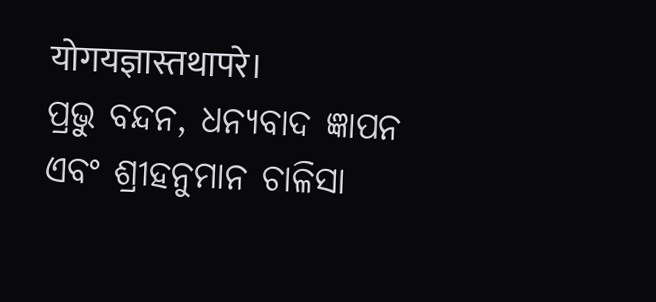योगयज्ञास्तथापरे।
ପ୍ରଭୁ ବନ୍ଦନ, ଧନ୍ୟବାଦ ଜ୍ଞାପନ ଏବଂ ଶ୍ରୀହନୁମାନ ଚାଳିସା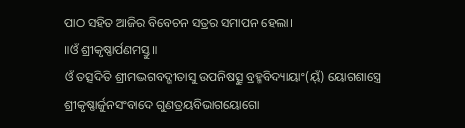ପାଠ ସହିତ ଆଜିର ବିବେଚନ ସତ୍ରର ସମାପନ ହେଲା।
॥ଓଁ ଶ୍ରୀକୃଷ୍ଣାର୍ପଣମସ୍ତୁ॥
ଓଁ ତତ୍ସଦିତି ଶ୍ରୀମଦ୍ଭଗବଦ୍ଗୀତାସୁ ଉପନିଷତ୍ସୁ ବ୍ରହ୍ମବିଦ୍ୟାୟାଂ(ୟ୍ଁ) ୟୋଗଶାସ୍ତ୍ରେ
ଶ୍ରୀକୃଷ୍ଣାର୍ଜୁନସଂବାଦେ ଗୁଣତ୍ରୟବିଭାଗୟୋଗୋ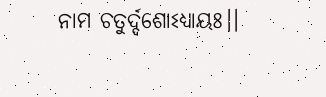ନାମ ଚତୁର୍ଦ୍ଦଶୋଽଧ୍ୟାୟଃ।।